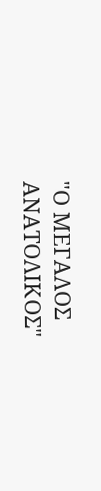"Ο ΜΕΓΑΛΟΣ ΑΝΑΤΟΛΙΚΟΣ"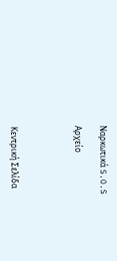Ναρκωτικά S.O.S

Αρχείο




Κεντρική Σελίδα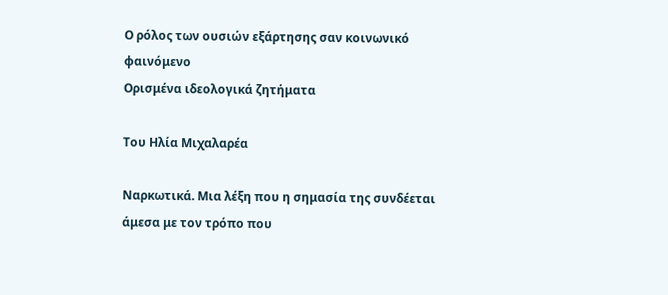Ο ρόλος των ουσιών εξάρτησης σαν κοινωνικό φαινόμενο
Oρισμένα ιδεολογικά ζητήματα

Του Ηλία Μιχαλαρέα

Ναρκωτικά. Μια λέξη που η σημασία της συνδέεται άμεσα με τον τρόπο που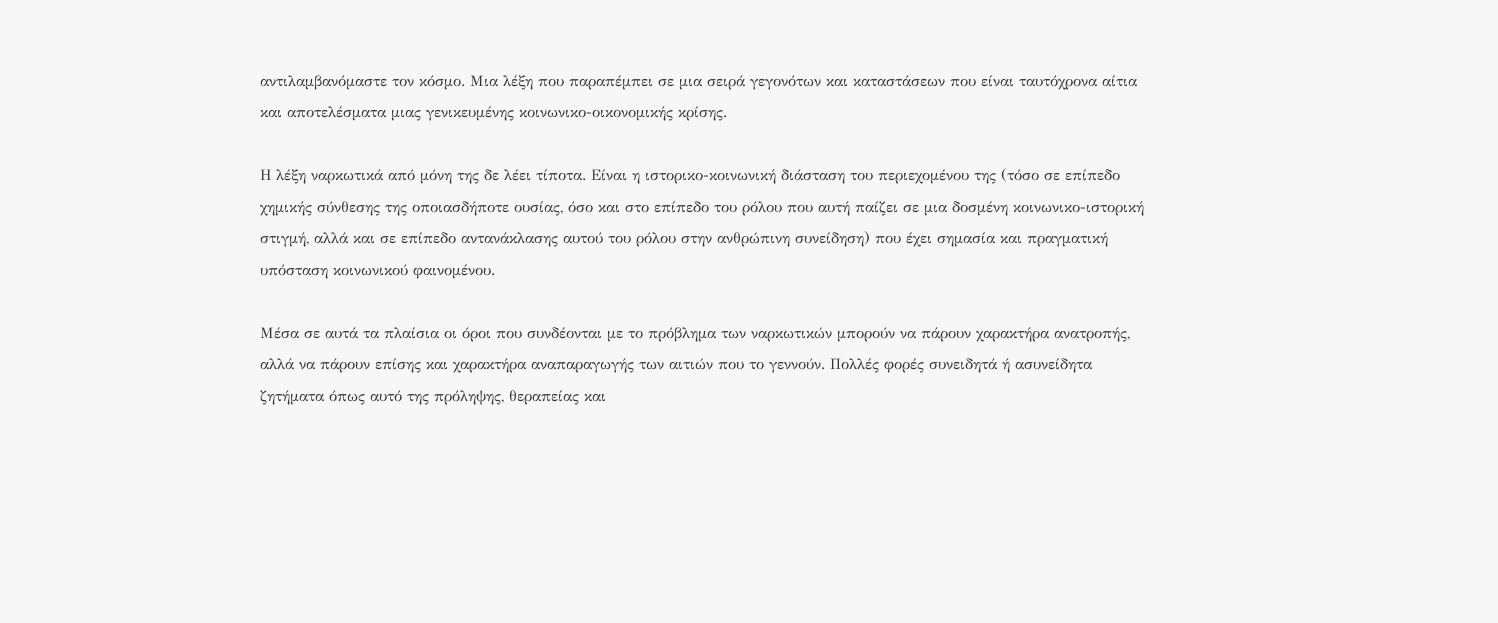αντιλαμβανόμαστε τον κόσμο. Μια λέξη που παραπέμπει σε μια σειρά γεγονότων και καταστάσεων που είναι ταυτόχρονα αίτια και αποτελέσματα μιας γενικευμένης κοινωνικο-οικονομικής κρίσης.

Η λέξη ναρκωτικά από μόνη της δε λέει τίποτα. Είναι η ιστορικο-κοινωνική διάσταση του περιεχομένου της (τόσο σε επίπεδο χημικής σύνθεσης της οποιασδήποτε ουσίας, όσο και στο επίπεδο του ρόλου που αυτή παίζει σε μια δοσμένη κοινωνικο-ιστορική στιγμή, αλλά και σε επίπεδο αντανάκλασης αυτού του ρόλου στην ανθρώπινη συνείδηση) που έχει σημασία και πραγματική υπόσταση κοινωνικού φαινομένου.

Μέσα σε αυτά τα πλαίσια οι όροι που συνδέονται με το πρόβλημα των ναρκωτικών μπορούν να πάρουν χαρακτήρα ανατροπής, αλλά να πάρουν επίσης και χαρακτήρα αναπαραγωγής των αιτιών που το γεννούν. Πολλές φορές συνειδητά ή ασυνείδητα ζητήματα όπως αυτό της πρόληψης, θεραπείας και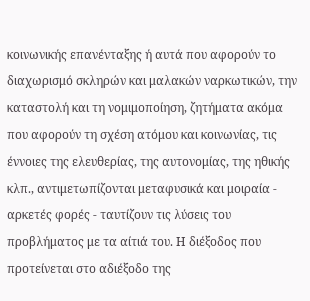κοινωνικής επανένταξης ή αυτά που αφορούν το διαχωρισμό σκληρών και μαλακών ναρκωτικών, την καταστολή και τη νομιμοποίηση, ζητήματα ακόμα που αφορούν τη σχέση ατόμου και κοινωνίας, τις έννοιες της ελευθερίας, της αυτονομίας, της ηθικής κλπ., αντιμετωπίζονται μεταφυσικά και μοιραία - αρκετές φορές - ταυτίζουν τις λύσεις του προβλήματος με τα αίτιά του. Η διέξοδος που προτείνεται στο αδιέξοδο της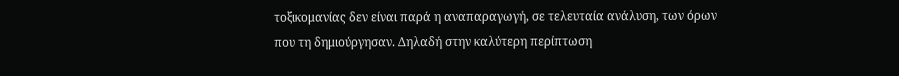τοξικομανίας δεν είναι παρά η αναπαραγωγή, σε τελευταία ανάλυση, των όρων που τη δημιούργησαν. Δηλαδή στην καλύτερη περίπτωση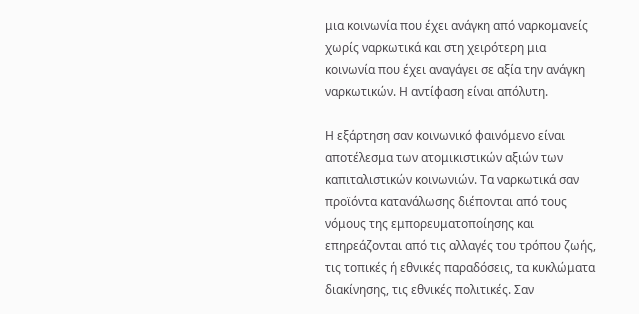μια κοινωνία που έχει ανάγκη από ναρκομανείς χωρίς ναρκωτικά και στη χειρότερη μια κοινωνία που έχει αναγάγει σε αξία την ανάγκη ναρκωτικών. Η αντίφαση είναι απόλυτη.

Η εξάρτηση σαν κοινωνικό φαινόμενο είναι αποτέλεσμα των ατομικιστικών αξιών των καπιταλιστικών κοινωνιών. Τα ναρκωτικά σαν προϊόντα κατανάλωσης διέπονται από τους νόμους της εμπορευματοποίησης και επηρεάζονται από τις αλλαγές του τρόπου ζωής, τις τοπικές ή εθνικές παραδόσεις, τα κυκλώματα διακίνησης, τις εθνικές πολιτικές. Σαν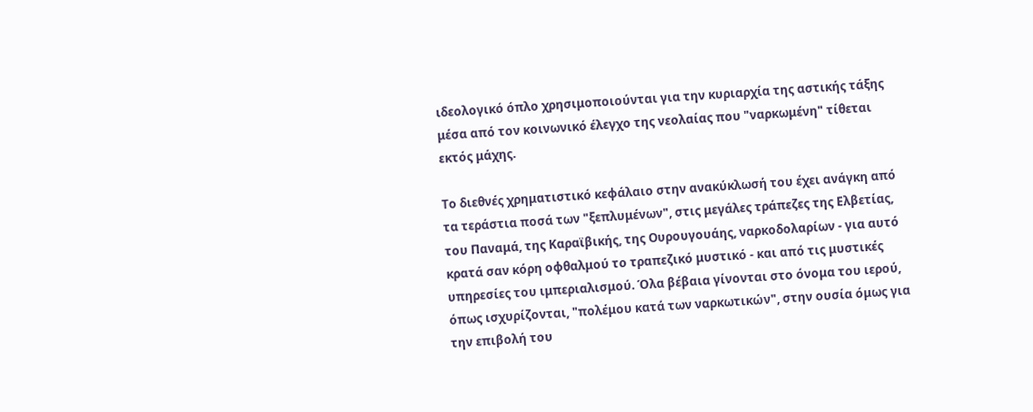ιδεολογικό όπλο χρησιμοποιούνται για την κυριαρχία της αστικής τάξης μέσα από τον κοινωνικό έλεγχο της νεολαίας που "ναρκωμένη" τίθεται εκτός μάχης.

Το διεθνές χρηματιστικό κεφάλαιο στην ανακύκλωσή του έχει ανάγκη από τα τεράστια ποσά των "ξεπλυμένων", στις μεγάλες τράπεζες της Ελβετίας, του Παναμά, της Καραϊβικής, της Ουρουγουάης, ναρκοδολαρίων - για αυτό κρατά σαν κόρη οφθαλμού το τραπεζικό μυστικό - και από τις μυστικές υπηρεσίες του ιμπεριαλισμού. Όλα βέβαια γίνονται στο όνομα του ιερού, όπως ισχυρίζονται, "πολέμου κατά των ναρκωτικών", στην ουσία όμως για την επιβολή του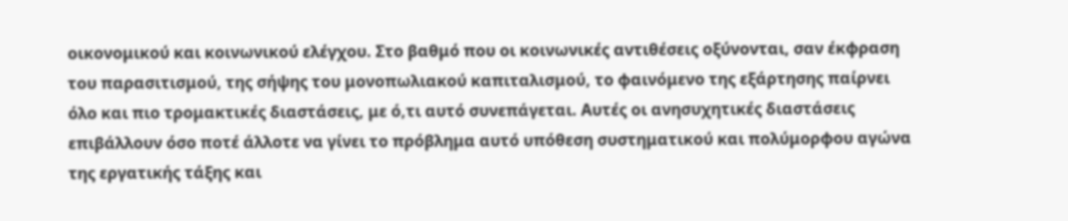οικονομικού και κοινωνικού ελέγχου. Στο βαθμό που οι κοινωνικές αντιθέσεις οξύνονται, σαν έκφραση του παρασιτισμού, της σήψης του μονοπωλιακού καπιταλισμού, το φαινόμενο της εξάρτησης παίρνει όλο και πιο τρομακτικές διαστάσεις, με ό,τι αυτό συνεπάγεται. Αυτές οι ανησυχητικές διαστάσεις επιβάλλουν όσο ποτέ άλλοτε να γίνει το πρόβλημα αυτό υπόθεση συστηματικού και πολύμορφου αγώνα της εργατικής τάξης και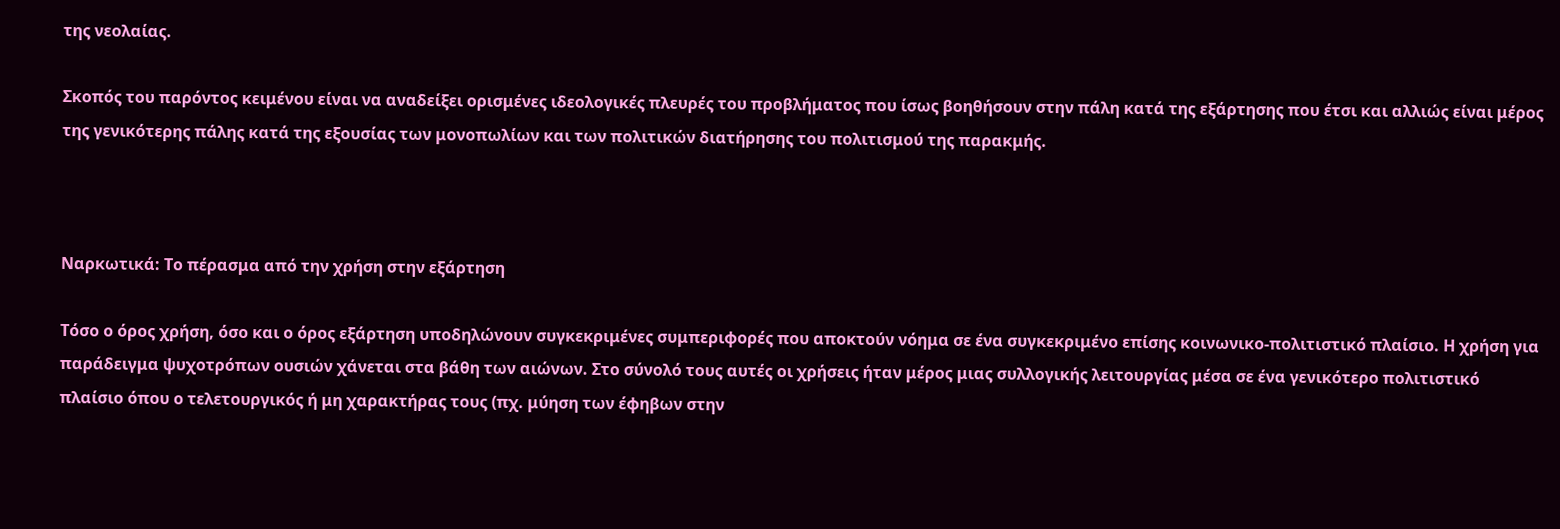της νεολαίας.

Σκοπός του παρόντος κειμένου είναι να αναδείξει ορισμένες ιδεολογικές πλευρές του προβλήματος που ίσως βοηθήσουν στην πάλη κατά της εξάρτησης που έτσι και αλλιώς είναι μέρος της γενικότερης πάλης κατά της εξουσίας των μονοπωλίων και των πολιτικών διατήρησης του πολιτισμού της παρακμής.



Ναρκωτικά: Το πέρασμα από την χρήση στην εξάρτηση

Τόσο ο όρος χρήση, όσο και ο όρος εξάρτηση υποδηλώνουν συγκεκριμένες συμπεριφορές που αποκτούν νόημα σε ένα συγκεκριμένο επίσης κοινωνικο-πολιτιστικό πλαίσιο. Η χρήση για παράδειγμα ψυχοτρόπων ουσιών χάνεται στα βάθη των αιώνων. Στο σύνολό τους αυτές οι χρήσεις ήταν μέρος μιας συλλογικής λειτουργίας μέσα σε ένα γενικότερο πολιτιστικό πλαίσιο όπου ο τελετουργικός ή μη χαρακτήρας τους (πχ. μύηση των έφηβων στην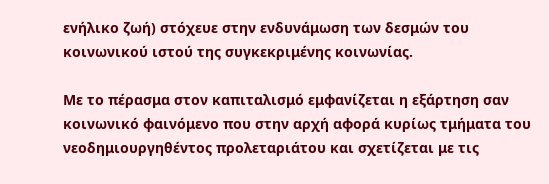ενήλικο ζωή) στόχευε στην ενδυνάμωση των δεσμών του κοινωνικού ιστού της συγκεκριμένης κοινωνίας.

Με το πέρασμα στον καπιταλισμό εμφανίζεται η εξάρτηση σαν κοινωνικό φαινόμενο που στην αρχή αφορά κυρίως τμήματα του νεοδημιουργηθέντος προλεταριάτου και σχετίζεται με τις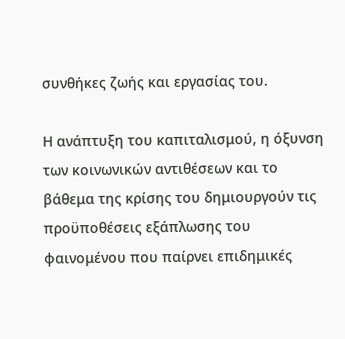συνθήκες ζωής και εργασίας του.

Η ανάπτυξη του καπιταλισμού, η όξυνση των κοινωνικών αντιθέσεων και το βάθεμα της κρίσης του δημιουργούν τις προϋποθέσεις εξάπλωσης του φαινομένου που παίρνει επιδημικές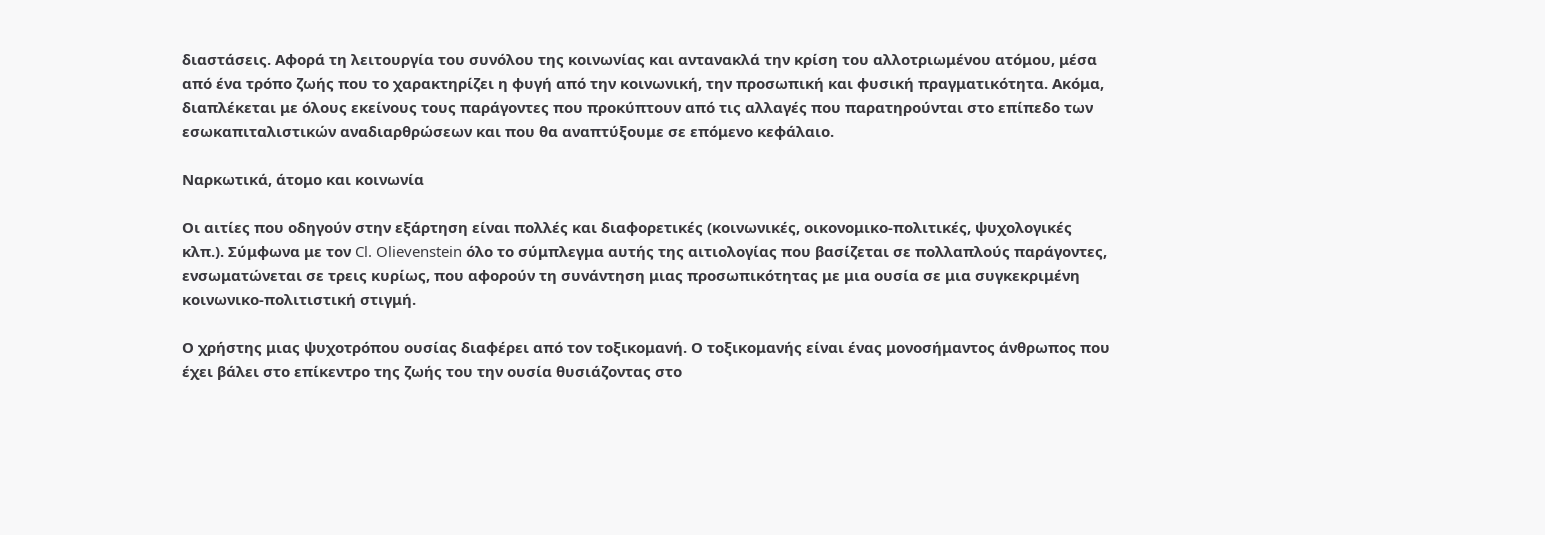διαστάσεις. Αφορά τη λειτουργία του συνόλου της κοινωνίας και αντανακλά την κρίση του αλλοτριωμένου ατόμου, μέσα από ένα τρόπο ζωής που το χαρακτηρίζει η φυγή από την κοινωνική, την προσωπική και φυσική πραγματικότητα. Ακόμα, διαπλέκεται με όλους εκείνους τους παράγοντες που προκύπτουν από τις αλλαγές που παρατηρούνται στο επίπεδο των εσωκαπιταλιστικών αναδιαρθρώσεων και που θα αναπτύξουμε σε επόμενο κεφάλαιο.

Ναρκωτικά, άτομο και κοινωνία

Οι αιτίες που οδηγούν στην εξάρτηση είναι πολλές και διαφορετικές (κοινωνικές, οικονομικο-πολιτικές, ψυχολογικές κλπ.). Σύμφωνα με τον Cl. Olievenstein όλο το σύμπλεγμα αυτής της αιτιολογίας που βασίζεται σε πολλαπλούς παράγοντες, ενσωματώνεται σε τρεις κυρίως, που αφορούν τη συνάντηση μιας προσωπικότητας με μια ουσία σε μια συγκεκριμένη κοινωνικο-πολιτιστική στιγμή.

Ο χρήστης μιας ψυχοτρόπου ουσίας διαφέρει από τον τοξικομανή. Ο τοξικομανής είναι ένας μονοσήμαντος άνθρωπος που έχει βάλει στο επίκεντρο της ζωής του την ουσία θυσιάζοντας στο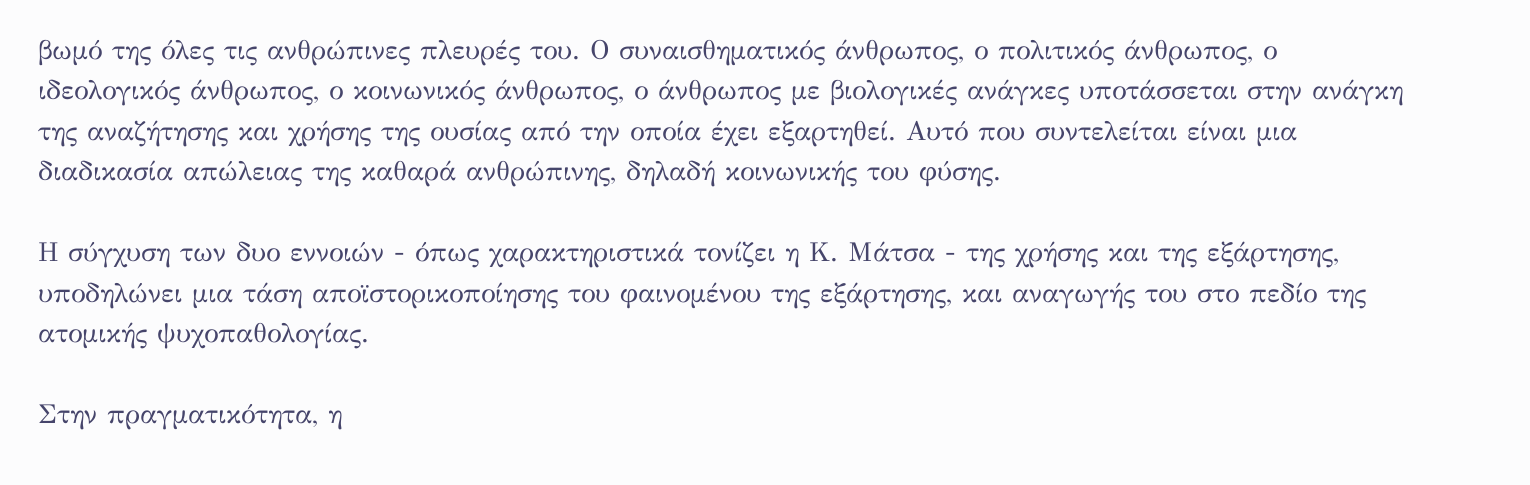βωμό της όλες τις ανθρώπινες πλευρές του. Ο συναισθηματικός άνθρωπος, ο πολιτικός άνθρωπος, ο ιδεολογικός άνθρωπος, ο κοινωνικός άνθρωπος, ο άνθρωπος με βιολογικές ανάγκες υποτάσσεται στην ανάγκη της αναζήτησης και χρήσης της ουσίας από την οποία έχει εξαρτηθεί. Αυτό που συντελείται είναι μια διαδικασία απώλειας της καθαρά ανθρώπινης, δηλαδή κοινωνικής του φύσης.

Η σύγχυση των δυο εννοιών - όπως χαρακτηριστικά τονίζει η Κ. Μάτσα - της χρήσης και της εξάρτησης, υποδηλώνει μια τάση αποϊστορικοποίησης του φαινομένου της εξάρτησης, και αναγωγής του στο πεδίο της ατομικής ψυχοπαθολογίας.

Στην πραγματικότητα, η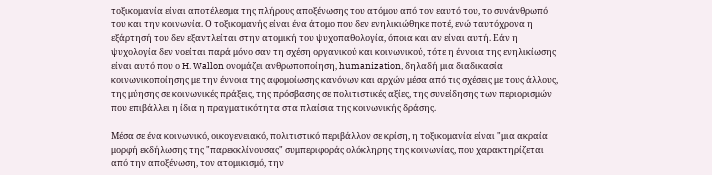τοξικομανία είναι αποτέλεσμα της πλήρους αποξένωσης του ατόμου από τον εαυτό του, το συνάνθρωπό του και την κοινωνία. Ο τοξικομανής είναι ένα άτομο που δεν ενηλικιώθηκε ποτέ, ενώ ταυτόχρονα η εξάρτησή του δεν εξαντλείται στην ατομική του ψυχοπαθολογία, όποια και αν είναι αυτή. Εάν η ψυχολογία δεν νοείται παρά μόνο σαν τη σχέση οργανικού και κοινωνικού, τότε η έννοια της ενηλικίωσης είναι αυτό που ο H. Wallon ονομάζει ανθρωποποίηση, humanization, δηλαδή μια διαδικασία κοινωνικοποίησης με την έννοια της αφομοίωσης κανόνων και αρχών μέσα από τις σχέσεις με τους άλλους, της μύησης σε κοινωνικές πράξεις, της πρόσβασης σε πολιτιστικές αξίες, της συνείδησης των περιορισμών που επιβάλλει η ίδια η πραγματικότητα στα πλαίσια της κοινωνικής δράσης.

Μέσα σε ένα κοινωνικό, οικογενειακό, πολιτιστικό περιβάλλον σε κρίση, η τοξικομανία είναι "μια ακραία μορφή εκδήλωσης της "παρεκκλίνουσας" συμπεριφοράς ολόκληρης της κοινωνίας, που χαρακτηρίζεται από την αποξένωση, τον ατομικισμό, την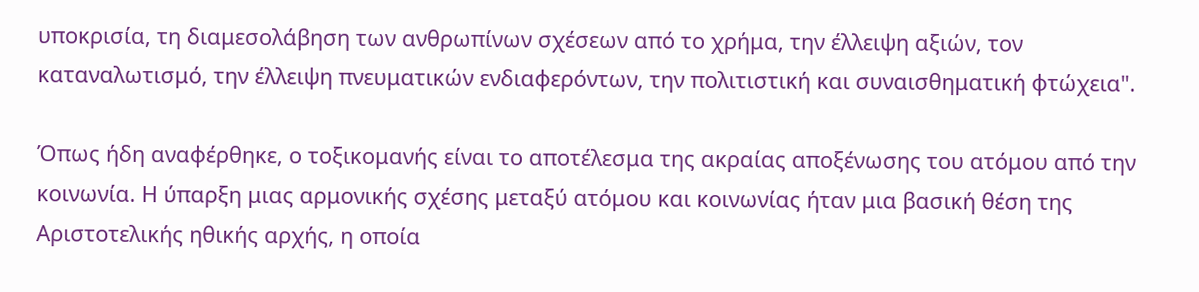υποκρισία, τη διαμεσολάβηση των ανθρωπίνων σχέσεων από το χρήμα, την έλλειψη αξιών, τον καταναλωτισμό, την έλλειψη πνευματικών ενδιαφερόντων, την πολιτιστική και συναισθηματική φτώχεια".

Όπως ήδη αναφέρθηκε, ο τοξικομανής είναι το αποτέλεσμα της ακραίας αποξένωσης του ατόμου από την κοινωνία. Η ύπαρξη μιας αρμονικής σχέσης μεταξύ ατόμου και κοινωνίας ήταν μια βασική θέση της Αριστοτελικής ηθικής αρχής, η οποία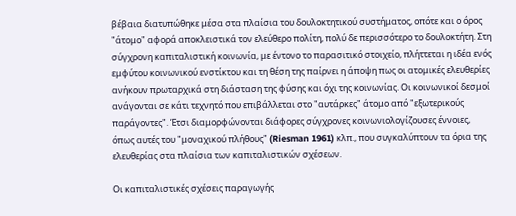βέβαια διατυπώθηκε μέσα στα πλαίσια του δουλοκτητικού συστήματος, οπότε και ο όρος "άτομο" αφορά αποκλειστικά τον ελεύθερο πολίτη, πολύ δε περισσότερο το δουλοκτήτη. Στη σύγχρονη καπιταλιστική κοινωνία, με έντονο το παρασιτικό στοιχείο, πλήττεται η ιδέα ενός εμφύτου κοινωνικού ενστίκτου και τη θέση της παίρνει η άποψη πως οι ατομικές ελευθερίες ανήκουν πρωταρχικά στη διάσταση της φύσης και όχι της κοινωνίας. Οι κοινωνικοί δεσμοί ανάγονται σε κάτι τεχνητό που επιβάλλεται στο "αυτάρκες" άτομο από "εξωτερικούς παράγοντες". Έτσι διαμορφώνονται διάφορες σύγχρονες κοινωνιολογίζουσες έννοιες, όπως αυτές του "μοναχικού πλήθους" (Riesman 1961) κλπ., που συγκαλύπτουν τα όρια της ελευθερίας στα πλαίσια των καπιταλιστικών σχέσεων.

Οι καπιταλιστικές σχέσεις παραγωγής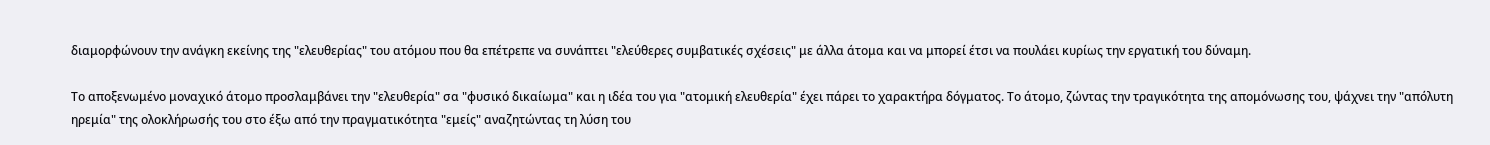διαμορφώνουν την ανάγκη εκείνης της "ελευθερίας" του ατόμου που θα επέτρεπε να συνάπτει "ελεύθερες συμβατικές σχέσεις" με άλλα άτομα και να μπορεί έτσι να πουλάει κυρίως την εργατική του δύναμη.

Το αποξενωμένο μοναχικό άτομο προσλαμβάνει την "ελευθερία" σα "φυσικό δικαίωμα" και η ιδέα του για "ατομική ελευθερία" έχει πάρει το χαρακτήρα δόγματος. Το άτομο, ζώντας την τραγικότητα της απομόνωσης του, ψάχνει την "απόλυτη ηρεμία" της ολοκλήρωσής του στο έξω από την πραγματικότητα "εμείς" αναζητώντας τη λύση του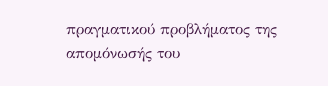πραγματικού προβλήματος της απομόνωσής του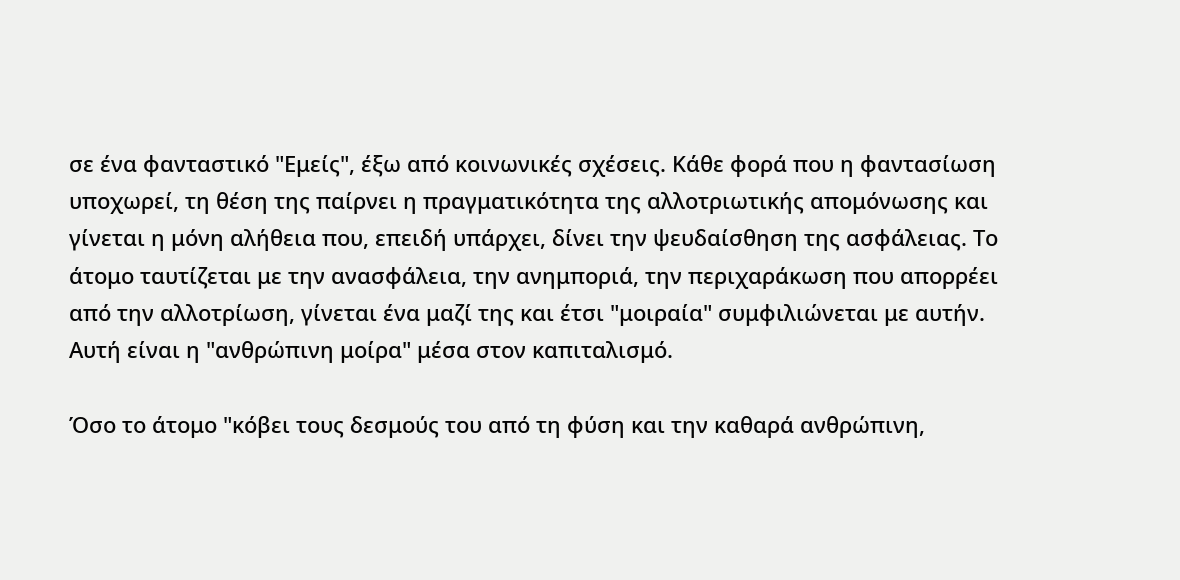σε ένα φανταστικό "Εμείς", έξω από κοινωνικές σχέσεις. Κάθε φορά που η φαντασίωση υποχωρεί, τη θέση της παίρνει η πραγματικότητα της αλλοτριωτικής απομόνωσης και γίνεται η μόνη αλήθεια που, επειδή υπάρχει, δίνει την ψευδαίσθηση της ασφάλειας. Το άτομο ταυτίζεται με την ανασφάλεια, την ανημποριά, την περιχαράκωση που απορρέει από την αλλοτρίωση, γίνεται ένα μαζί της και έτσι "μοιραία" συμφιλιώνεται με αυτήν. Αυτή είναι η "ανθρώπινη μοίρα" μέσα στον καπιταλισμό.

Όσο το άτομο "κόβει τους δεσμούς του από τη φύση και την καθαρά ανθρώπινη,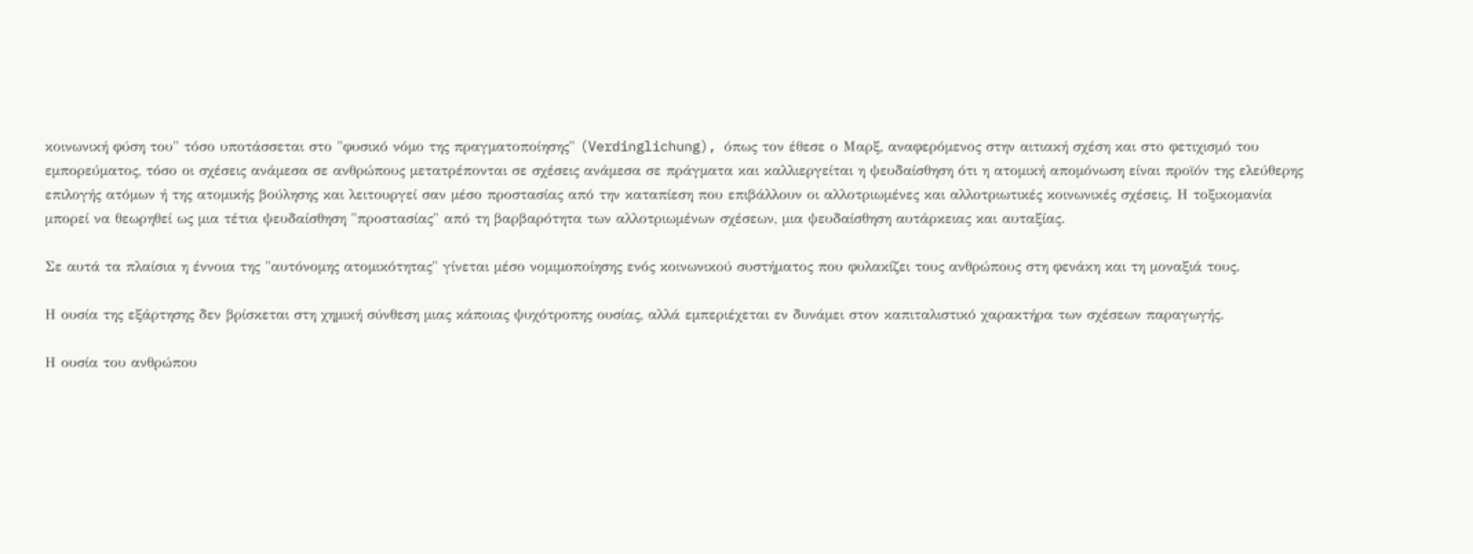κοινωνική φύση του" τόσο υποτάσσεται στο "φυσικό νόμο της πραγματοποίησης" (Verdinglichung), όπως τον έθεσε ο Μαρξ, αναφερόμενος στην αιτιακή σχέση και στο φετιχισμό του εμπορεύματος, τόσο οι σχέσεις ανάμεσα σε ανθρώπους μετατρέπονται σε σχέσεις ανάμεσα σε πράγματα και καλλιεργείται η ψευδαίσθηση ότι η ατομική απομόνωση είναι προϊόν της ελεύθερης επιλογής ατόμων ή της ατομικής βούλησης και λειτουργεί σαν μέσο προστασίας από την καταπίεση που επιβάλλουν οι αλλοτριωμένες και αλλοτριωτικές κοινωνικές σχέσεις. Η τοξικομανία μπορεί να θεωρηθεί ως μια τέτια ψευδαίσθηση "προστασίας" από τη βαρβαρότητα των αλλοτριωμένων σχέσεων, μια ψευδαίσθηση αυτάρκειας και αυταξίας.

Σε αυτά τα πλαίσια η έννοια της "αυτόνομης ατομικότητας" γίνεται μέσο νομιμοποίησης ενός κοινωνικού συστήματος που φυλακίζει τους ανθρώπους στη φενάκη και τη μοναξιά τους.

Η ουσία της εξάρτησης δεν βρίσκεται στη χημική σύνθεση μιας κάποιας ψυχότροπης ουσίας, αλλά εμπεριέχεται εν δυνάμει στον καπιταλιστικό χαρακτήρα των σχέσεων παραγωγής.

Η ουσία του ανθρώπου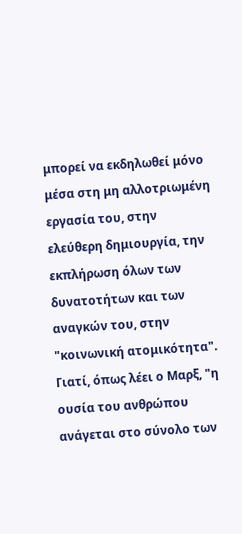μπορεί να εκδηλωθεί μόνο μέσα στη μη αλλοτριωμένη εργασία του, στην ελεύθερη δημιουργία, την εκπλήρωση όλων των δυνατοτήτων και των αναγκών του, στην "κοινωνική ατομικότητα". Γιατί, όπως λέει ο Μαρξ, "η ουσία του ανθρώπου ανάγεται στο σύνολο των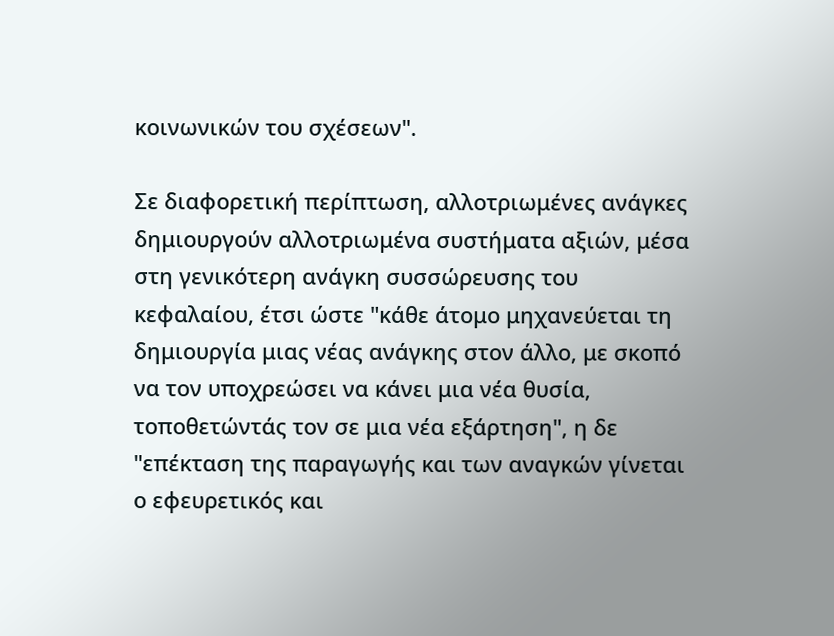κοινωνικών του σχέσεων".

Σε διαφορετική περίπτωση, αλλοτριωμένες ανάγκες δημιουργούν αλλοτριωμένα συστήματα αξιών, μέσα στη γενικότερη ανάγκη συσσώρευσης του κεφαλαίου, έτσι ώστε "κάθε άτομο μηχανεύεται τη δημιουργία μιας νέας ανάγκης στον άλλο, με σκοπό να τον υποχρεώσει να κάνει μια νέα θυσία, τοποθετώντάς τον σε μια νέα εξάρτηση", η δε "επέκταση της παραγωγής και των αναγκών γίνεται ο εφευρετικός και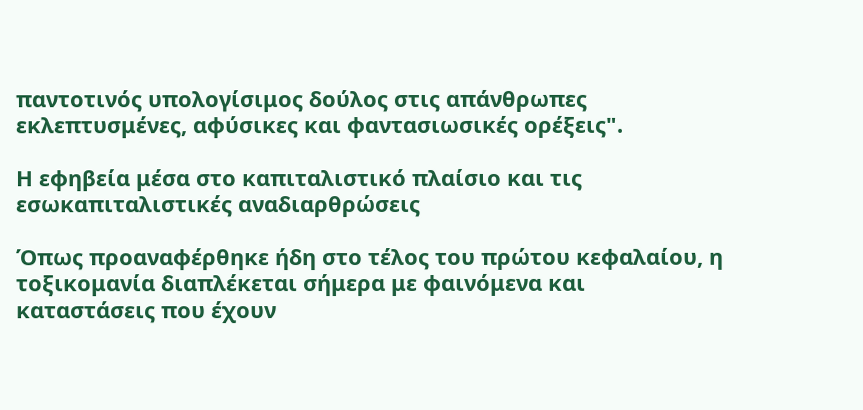παντοτινός υπολογίσιμος δούλος στις απάνθρωπες εκλεπτυσμένες, αφύσικες και φαντασιωσικές ορέξεις".

Η εφηβεία μέσα στο καπιταλιστικό πλαίσιο και τις εσωκαπιταλιστικές αναδιαρθρώσεις

Όπως προαναφέρθηκε ήδη στο τέλος του πρώτου κεφαλαίου, η τοξικομανία διαπλέκεται σήμερα με φαινόμενα και καταστάσεις που έχουν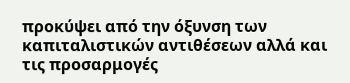προκύψει από την όξυνση των καπιταλιστικών αντιθέσεων αλλά και τις προσαρμογές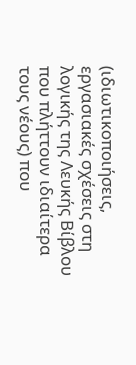(ιδιωτικοποιήσεις, εργασιακές σχέσεις στη λογικής της Λευκής Βίβλου που πλήττουν ιδιαίτερα τους νέους) που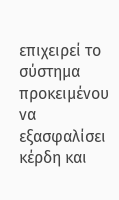επιχειρεί το σύστημα προκειμένου να εξασφαλίσει κέρδη και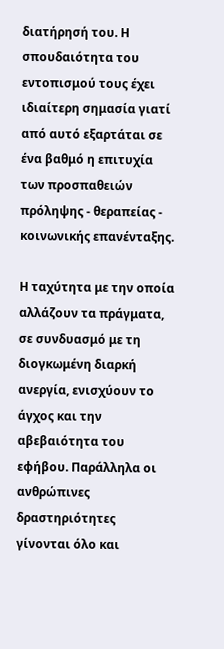διατήρησή του. Η σπουδαιότητα του εντοπισμού τους έχει ιδιαίτερη σημασία γιατί από αυτό εξαρτάται σε ένα βαθμό η επιτυχία των προσπαθειών πρόληψης - θεραπείας - κοινωνικής επανένταξης.

Η ταχύτητα με την οποία αλλάζουν τα πράγματα, σε συνδυασμό με τη διογκωμένη διαρκή ανεργία, ενισχύουν το άγχος και την αβεβαιότητα του εφήβου. Παράλληλα οι ανθρώπινες δραστηριότητες γίνονται όλο και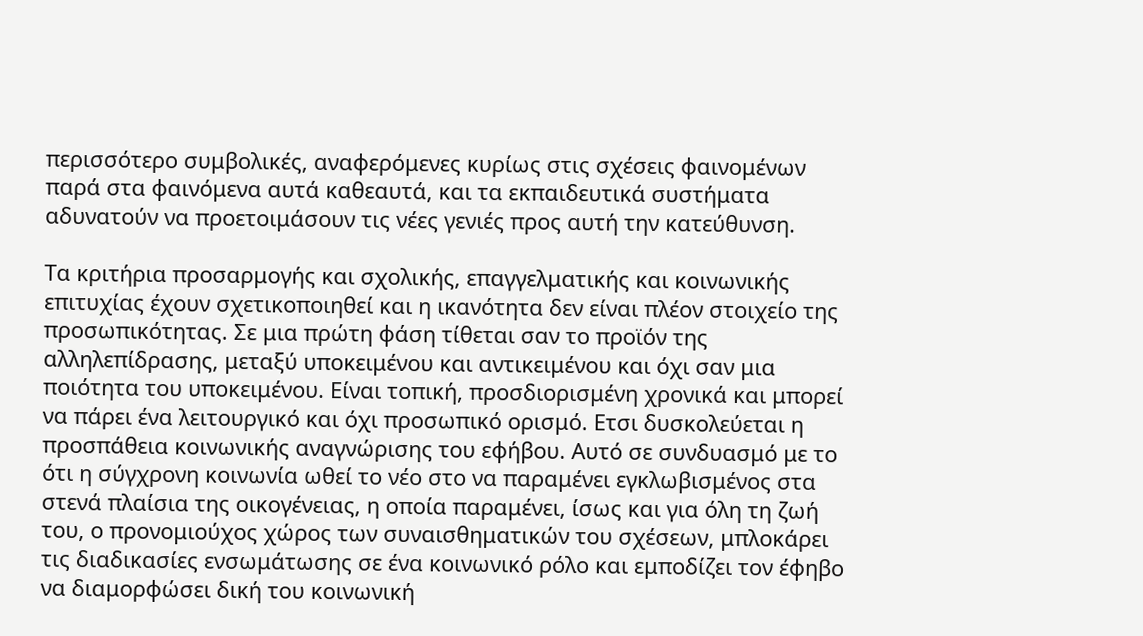περισσότερο συμβολικές, αναφερόμενες κυρίως στις σχέσεις φαινομένων παρά στα φαινόμενα αυτά καθεαυτά, και τα εκπαιδευτικά συστήματα αδυνατούν να προετοιμάσουν τις νέες γενιές προς αυτή την κατεύθυνση.

Τα κριτήρια προσαρμογής και σχολικής, επαγγελματικής και κοινωνικής επιτυχίας έχουν σχετικοποιηθεί και η ικανότητα δεν είναι πλέον στοιχείο της προσωπικότητας. Σε μια πρώτη φάση τίθεται σαν το προϊόν της αλληλεπίδρασης, μεταξύ υποκειμένου και αντικειμένου και όχι σαν μια ποιότητα του υποκειμένου. Είναι τοπική, προσδιορισμένη χρονικά και μπορεί να πάρει ένα λειτουργικό και όχι προσωπικό ορισμό. Ετσι δυσκολεύεται η προσπάθεια κοινωνικής αναγνώρισης του εφήβου. Αυτό σε συνδυασμό με το ότι η σύγχρονη κοινωνία ωθεί το νέο στο να παραμένει εγκλωβισμένος στα στενά πλαίσια της οικογένειας, η οποία παραμένει, ίσως και για όλη τη ζωή του, ο προνομιούχος χώρος των συναισθηματικών του σχέσεων, μπλοκάρει τις διαδικασίες ενσωμάτωσης σε ένα κοινωνικό ρόλο και εμποδίζει τον έφηβο να διαμορφώσει δική του κοινωνική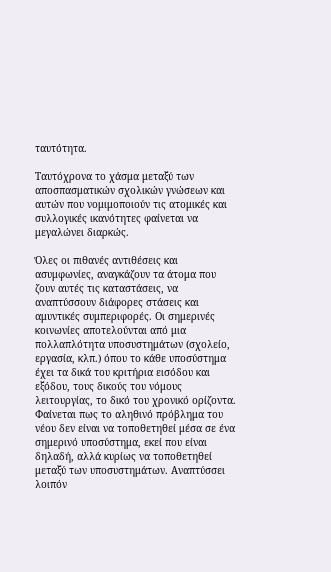ταυτότητα.

Ταυτόχρονα το χάσμα μεταξύ των αποσπασματικών σχολικών γνώσεων και αυτών που νομιμοποιούν τις ατομικές και συλλογικές ικανότητες φαίνεται να μεγαλώνει διαρκώς.

Όλες οι πιθανές αντιθέσεις και ασυμφωνίες, αναγκάζουν τα άτομα που ζουν αυτές τις καταστάσεις, να αναπτύσσουν διάφορες στάσεις και αμυντικές συμπεριφορές. Οι σημερινές κοινωνίες αποτελούνται από μια πολλαπλότητα υποσυστημάτων (σχολείο, εργασία, κλπ.) όπου το κάθε υποσύστημα έχει τα δικά του κριτήρια εισόδου και εξόδου, τους δικούς του νόμους λειτουργίας, το δικό του χρονικό ορίζοντα. Φαίνεται πως το αληθινό πρόβλημα του νέου δεν είναι να τοποθετηθεί μέσα σε ένα σημερινό υποσύστημα, εκεί που είναι δηλαδή, αλλά κυρίως να τοποθετηθεί μεταξύ των υποσυστημάτων. Αναπτύσσει λοιπόν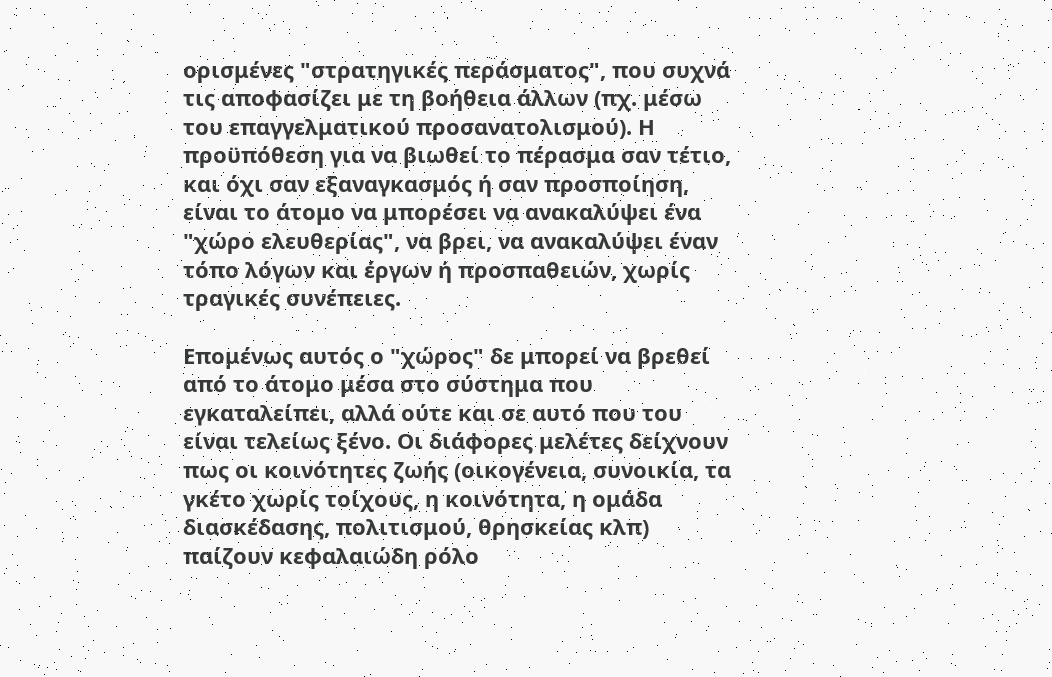ορισμένες "στρατηγικές περάσματος", που συχνά τις αποφασίζει με τη βοήθεια άλλων (πχ. μέσω του επαγγελματικού προσανατολισμού). Η προϋπόθεση για να βιωθεί το πέρασμα σαν τέτιο, και όχι σαν εξαναγκασμός ή σαν προσποίηση, είναι το άτομο να μπορέσει να ανακαλύψει ένα "χώρο ελευθερίας", να βρει, να ανακαλύψει έναν τόπο λόγων και έργων ή προσπαθειών, χωρίς τραγικές συνέπειες.

Επομένως αυτός ο "χώρος" δε μπορεί να βρεθεί από το άτομο μέσα στο σύστημα που εγκαταλείπει, αλλά ούτε και σε αυτό που του είναι τελείως ξένο. Οι διάφορες μελέτες δείχνουν πως οι κοινότητες ζωής (οικογένεια, συνοικία, τα γκέτο χωρίς τοίχους, η κοινότητα, η ομάδα διασκέδασης, πολιτισμού, θρησκείας κλπ) παίζουν κεφαλαιώδη ρόλο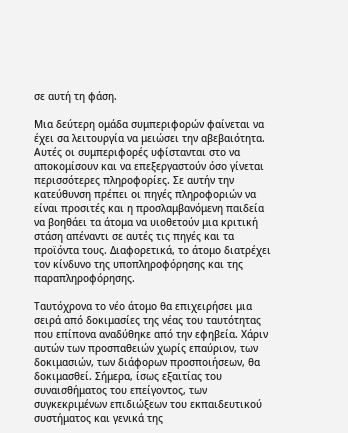σε αυτή τη φάση.

Μια δεύτερη ομάδα συμπεριφορών φαίνεται να έχει σα λειτουργία να μειώσει την αβεβαιότητα. Αυτές οι συμπεριφορές υφίστανται στο να αποκομίσουν και να επεξεργαστούν όσο γίνεται περισσότερες πληροφορίες. Σε αυτήν την κατεύθυνση πρέπει οι πηγές πληροφοριών να είναι προσιτές και η προσλαμβανόμενη παιδεία να βοηθάει τα άτομα να υιοθετούν μια κριτική στάση απέναντι σε αυτές τις πηγές και τα προϊόντα τους. Διαφορετικά, το άτομο διατρέχει τον κίνδυνο της υποπληροφόρησης και της παραπληροφόρησης.

Ταυτόχρονα το νέο άτομο θα επιχειρήσει μια σειρά από δοκιμασίες της νέας του ταυτότητας που επίπονα αναδύθηκε από την εφηβεία. Χάριν αυτών των προσπαθειών χωρίς επαύριον, των δοκιμασιών, των διάφορων προσποιήσεων, θα δοκιμασθεί. Σήμερα, ίσως εξαιτίας του συναισθήματος του επείγοντος, των συγκεκριμένων επιδιώξεων του εκπαιδευτικού συστήματος και γενικά της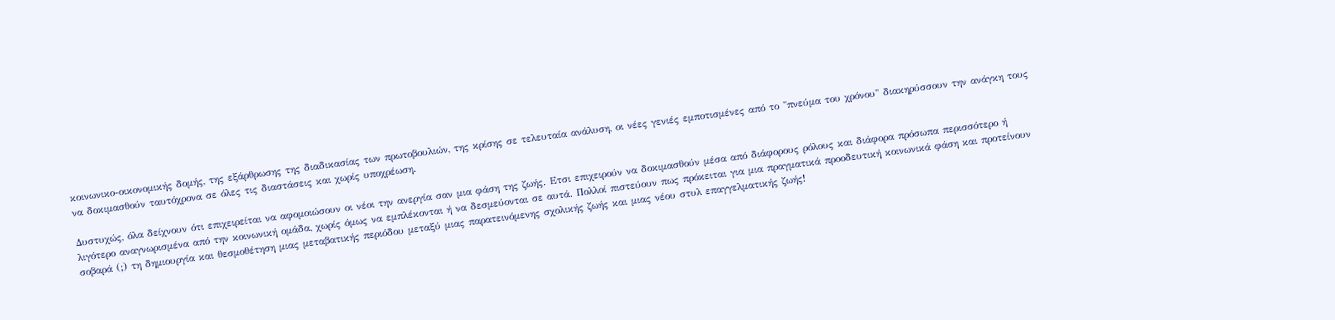κοινωνικο-οικονομικής δομής, της εξάρθρωσης της διαδικασίας των πρωτοβουλιών, της κρίσης σε τελευταία ανάλυση, οι νέες γενιές εμποτισμένες από το "πνεύμα του χρόνου" διακηρύσσουν την ανάγκη τους να δοκιμασθούν ταυτόχρονα σε όλες τις διαστάσεις και χωρίς υποχρέωση.

Δυστυχώς, όλα δείχνουν ότι επιχειρείται να αφομοιώσουν οι νέοι την ανεργία σαν μια φάση της ζωής. Ετσι επιχειρούν να δοκιμασθούν μέσα από διάφορους ρόλους και διάφορα πρόσωπα περισσότερο ή λιγότερο αναγνωρισμένα από την κοινωνική ομάδα, χωρίς όμως να εμπλέκονται ή να δεσμεύονται σε αυτά. Πολλοί πιστεύουν πως πρόκειται για μια πραγματικά προοδευτική κοινωνικά φάση και προτείνουν σοβαρά (;) τη δημιουργία και θεσμοθέτηση μιας μεταβατικής περιόδου μεταξύ μιας παρατεινόμενης σχολικής ζωής και μιας νέου στυλ επαγγελματικής ζωής!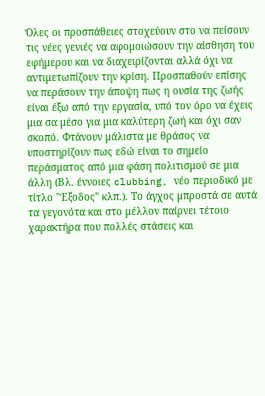Όλες οι προσπάθειες στοχεύουν στο να πείσουν τις νέες γενιές να αφομοιώσουν την αίσθηση του εφήμερου και να διαχειρίζονται αλλά όχι να αντιμετωπίζουν την κρίση. Προσπαθούν επίσης να περάσουν την άποψη πως η ουσία της ζωής είναι έξω από την εργασία, υπό τον όρο να έχεις μια σα μέσο για μια καλύτερη ζωή και όχι σαν σκοπό. Φτάνουν μάλιστα με θράσος να υποστηρίζουν πως εδώ είναι το σημείο περάσματος από μια φάση πολιτισμού σε μια άλλη (Βλ. έννοιες clubbing, νέο περιοδικό με τίτλο "Έξοδος" κλπ.). Το άγχος μπροστά σε αυτά τα γεγονότα και στο μέλλον παίρνει τέτοιο χαρακτήρα που πολλές στάσεις και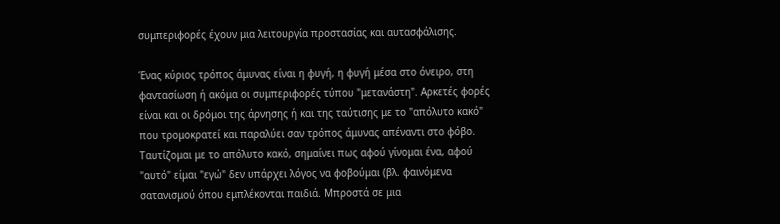συμπεριφορές έχουν μια λειτουργία προστασίας και αυτασφάλισης.

Ένας κύριος τρόπος άμυνας είναι η φυγή, η φυγή μέσα στο όνειρο, στη φαντασίωση ή ακόμα οι συμπεριφορές τύπου "μετανάστη". Αρκετές φορές είναι και οι δρόμοι της άρνησης ή και της ταύτισης με το "απόλυτο κακό" που τρομοκρατεί και παραλύει σαν τρόπος άμυνας απέναντι στο φόβο. Ταυτίζομαι με το απόλυτο κακό, σημαίνει πως αφού γίνομαι ένα, αφού "αυτό" είμαι "εγώ" δεν υπάρχει λόγος να φοβούμαι (βλ. φαινόμενα σατανισμού όπου εμπλέκονται παιδιά. Μπροστά σε μια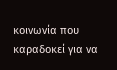κοινωνία που καραδοκεί για να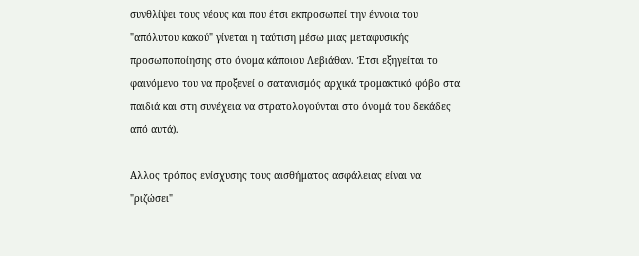συνθλίψει τους νέους και που έτσι εκπροσωπεί την έννοια του "απόλυτου κακού" γίνεται η ταύτιση μέσω μιας μεταφυσικής προσωποποίησης στο όνομα κάποιου Λεβιάθαν. Έτσι εξηγείται το φαινόμενο του να προξενεί ο σατανισμός αρχικά τρομακτικό φόβο στα παιδιά και στη συνέχεια να στρατολογούνται στο όνομά του δεκάδες από αυτά).

Αλλος τρόπος ενίσχυσης τους αισθήματος ασφάλειας είναι να "ριζώσει"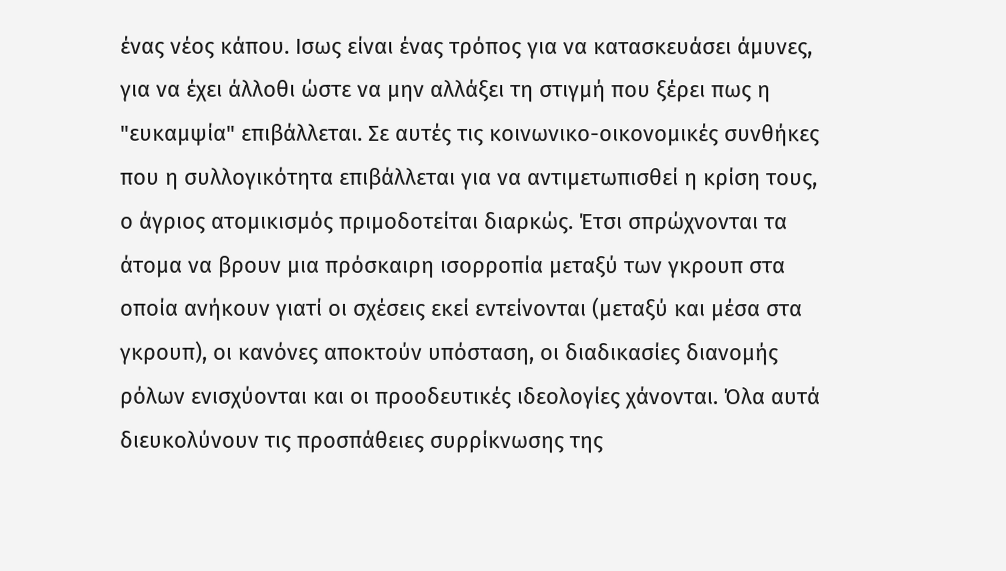ένας νέος κάπου. Ισως είναι ένας τρόπος για να κατασκευάσει άμυνες, για να έχει άλλοθι ώστε να μην αλλάξει τη στιγμή που ξέρει πως η "ευκαμψία" επιβάλλεται. Σε αυτές τις κοινωνικο-οικονομικές συνθήκες που η συλλογικότητα επιβάλλεται για να αντιμετωπισθεί η κρίση τους, ο άγριος ατομικισμός πριμοδοτείται διαρκώς. Έτσι σπρώχνονται τα άτομα να βρουν μια πρόσκαιρη ισορροπία μεταξύ των γκρουπ στα οποία ανήκουν γιατί οι σχέσεις εκεί εντείνονται (μεταξύ και μέσα στα γκρουπ), οι κανόνες αποκτούν υπόσταση, οι διαδικασίες διανομής ρόλων ενισχύονται και οι προοδευτικές ιδεολογίες χάνονται. Όλα αυτά διευκολύνουν τις προσπάθειες συρρίκνωσης της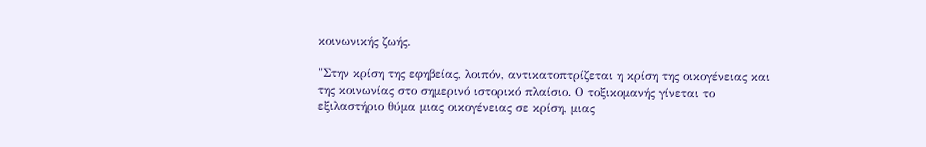κοινωνικής ζωής.

"Στην κρίση της εφηβείας, λοιπόν, αντικατοπτρίζεται η κρίση της οικογένειας και της κοινωνίας στο σημερινό ιστορικό πλαίσιο. Ο τοξικομανής γίνεται το εξιλαστήριο θύμα μιας οικογένειας σε κρίση, μιας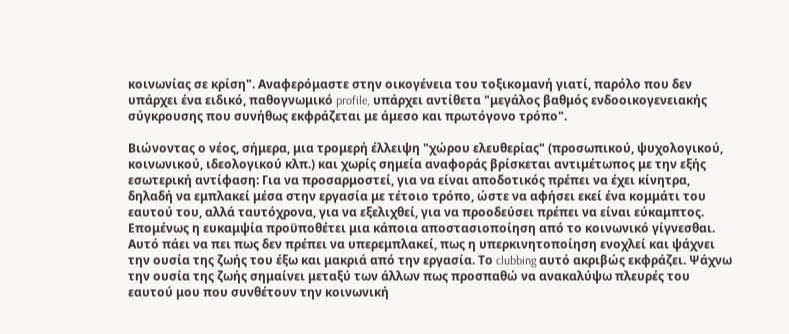κοινωνίας σε κρίση". Αναφερόμαστε στην οικογένεια του τοξικομανή γιατί, παρόλο που δεν υπάρχει ένα ειδικό, παθογνωμικό profile, υπάρχει αντίθετα "μεγάλος βαθμός ενδοοικογενειακής σύγκρουσης που συνήθως εκφράζεται με άμεσο και πρωτόγονο τρόπο".

Βιώνοντας ο νέος, σήμερα, μια τρομερή έλλειψη "χώρου ελευθερίας" (προσωπικού, ψυχολογικού, κοινωνικού, ιδεολογικού κλπ.) και χωρίς σημεία αναφοράς βρίσκεται αντιμέτωπος με την εξής εσωτερική αντίφαση: Για να προσαρμοστεί, για να είναι αποδοτικός πρέπει να έχει κίνητρα, δηλαδή να εμπλακεί μέσα στην εργασία με τέτοιο τρόπο, ώστε να αφήσει εκεί ένα κομμάτι του εαυτού του, αλλά ταυτόχρονα, για να εξελιχθεί, για να προοδεύσει πρέπει να είναι εύκαμπτος. Επομένως η ευκαμψία προϋποθέτει μια κάποια αποστασιοποίηση από το κοινωνικό γίγνεσθαι. Αυτό πάει να πει πως δεν πρέπει να υπερεμπλακεί, πως η υπερκινητοποίηση ενοχλεί και ψάχνει την ουσία της ζωής του έξω και μακριά από την εργασία. Το clubbing αυτό ακριβώς εκφράζει. Ψάχνω την ουσία της ζωής σημαίνει μεταξύ των άλλων πως προσπαθώ να ανακαλύψω πλευρές του εαυτού μου που συνθέτουν την κοινωνική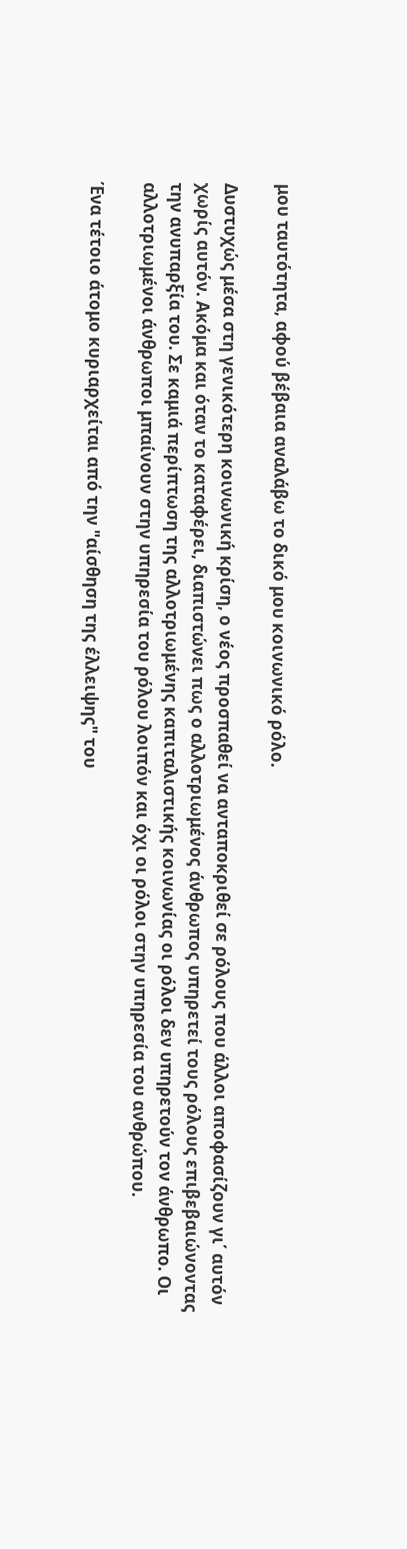μου ταυτότητα, αφού βέβαια αναλάβω το δικό μου κοινωνικό ρόλο.

Δυστυχώς μέσα στη γενικότερη κοινωνική κρίση, ο νέος προσπαθεί να ανταποκριθεί σε ρόλους που άλλοι αποφασίζουν γι΄ αυτόν χωρίς αυτόν. Ακόμα και όταν το καταφέρει, διαπιστώνει πως ο αλλοτριωμένος άνθρωπος υπηρετεί τους ρόλους επιβεβαιώνοντας την ανυπαρξία του. Σε καμιά περίπτωση της αλλοτριωμένης καπιταλιστικής κοινωνίας οι ρόλοι δεν υπηρετούν τον άνθρωπο. Οι αλλοτριωμένοι άνθρωποι μπαίνουν στην υπηρεσία του ρόλου λοιπόν και όχι οι ρόλοι στην υπηρεσία του ανθρώπου.

Ένα τέτοιο άτομο κυριαρχείται από την "αίσθηση της έλλειψης" του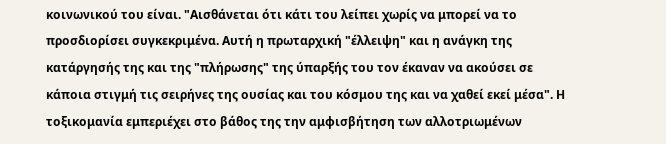κοινωνικού του είναι. "Αισθάνεται ότι κάτι του λείπει χωρίς να μπορεί να το προσδιορίσει συγκεκριμένα. Αυτή η πρωταρχική "έλλειψη" και η ανάγκη της κατάργησής της και της "πλήρωσης" της ύπαρξής του τον έκαναν να ακούσει σε κάποια στιγμή τις σειρήνες της ουσίας και του κόσμου της και να χαθεί εκεί μέσα". Η τοξικομανία εμπεριέχει στο βάθος της την αμφισβήτηση των αλλοτριωμένων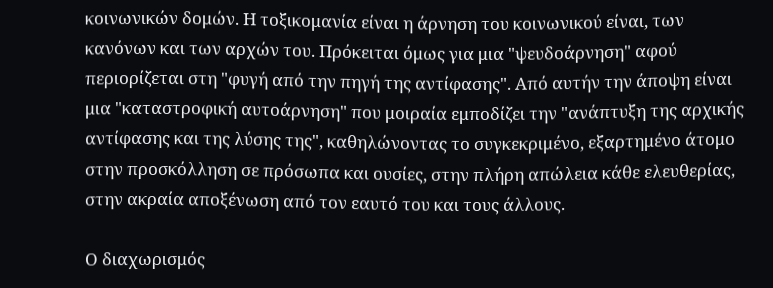κοινωνικών δομών. Η τοξικομανία είναι η άρνηση του κοινωνικού είναι, των κανόνων και των αρχών του. Πρόκειται όμως για μια "ψευδοάρνηση" αφού περιορίζεται στη "φυγή από την πηγή της αντίφασης". Από αυτήν την άποψη είναι μια "καταστροφική αυτοάρνηση" που μοιραία εμποδίζει την "ανάπτυξη της αρχικής αντίφασης και της λύσης της", καθηλώνοντας το συγκεκριμένο, εξαρτημένο άτομο στην προσκόλληση σε πρόσωπα και ουσίες, στην πλήρη απώλεια κάθε ελευθερίας, στην ακραία αποξένωση από τον εαυτό του και τους άλλους.

Ο διαχωρισμός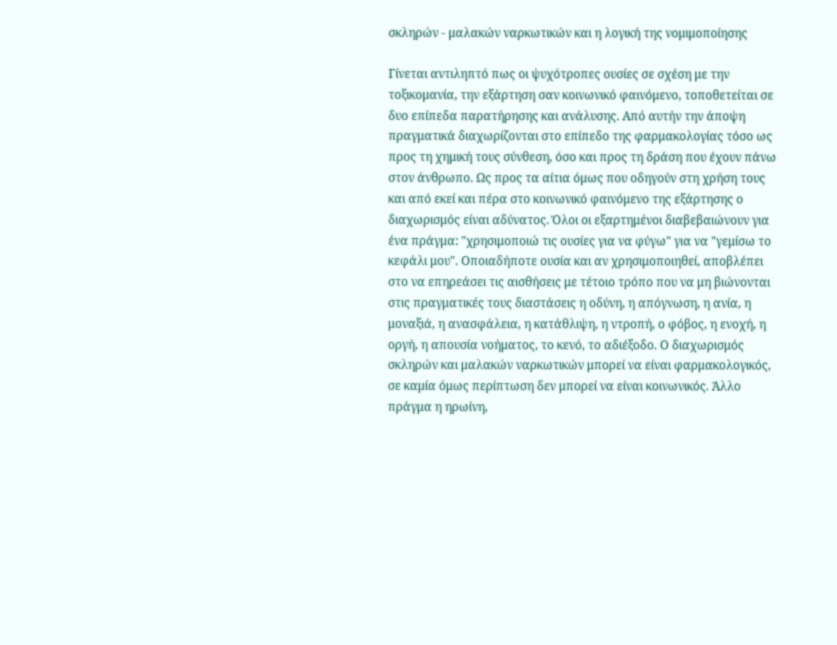σκληρών - μαλακών ναρκωτικών και η λογική της νομιμοποίησης

Γίνεται αντιληπτό πως οι ψυχότροπες ουσίες σε σχέση με την τοξικομανία, την εξάρτηση σαν κοινωνικό φαινόμενο, τοποθετείται σε δυο επίπεδα παρατήρησης και ανάλυσης. Από αυτήν την άποψη πραγματικά διαχωρίζονται στο επίπεδο της φαρμακολογίας τόσο ως προς τη χημική τους σύνθεση, όσο και προς τη δράση που έχουν πάνω στον άνθρωπο. Ως προς τα αίτια όμως που οδηγούν στη χρήση τους και από εκεί και πέρα στο κοινωνικό φαινόμενο της εξάρτησης ο διαχωρισμός είναι αδύνατος. Όλοι οι εξαρτημένοι διαβεβαιώνουν για ένα πράγμα: "χρησιμοποιώ τις ουσίες για να φύγω" για να "γεμίσω το κεφάλι μου". Οποιαδήποτε ουσία και αν χρησιμοποιηθεί, αποβλέπει στο να επηρεάσει τις αισθήσεις με τέτοιο τρόπο που να μη βιώνονται στις πραγματικές τους διαστάσεις η οδύνη, η απόγνωση, η ανία, η μοναξιά, η ανασφάλεια, η κατάθλιψη, η ντροπή, ο φόβος, η ενοχή, η οργή, η απουσία νοήματος, το κενό, το αδιέξοδο. Ο διαχωρισμός σκληρών και μαλακών ναρκωτικών μπορεί να είναι φαρμακολογικός, σε καμία όμως περίπτωση δεν μπορεί να είναι κοινωνικός. Άλλο πράγμα η ηρωίνη,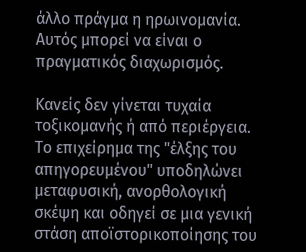άλλο πράγμα η ηρωινομανία. Αυτός μπορεί να είναι ο πραγματικός διαχωρισμός.

Κανείς δεν γίνεται τυχαία τοξικομανής ή από περιέργεια. Το επιχείρημα της "έλξης του απηγορευμένου" υποδηλώνει μεταφυσική, ανορθολογική σκέψη και οδηγεί σε μια γενική στάση αποϊστορικοποίησης του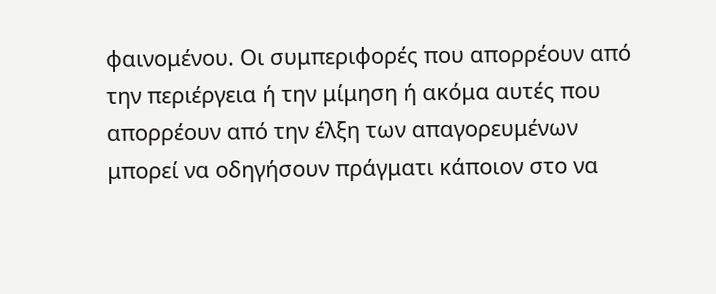φαινομένου. Οι συμπεριφορές που απορρέουν από την περιέργεια ή την μίμηση ή ακόμα αυτές που απορρέουν από την έλξη των απαγορευμένων μπορεί να οδηγήσουν πράγματι κάποιον στο να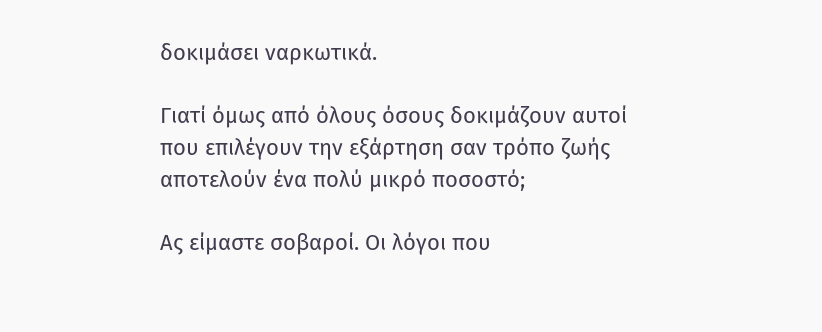δοκιμάσει ναρκωτικά.

Γιατί όμως από όλους όσους δοκιμάζουν αυτοί που επιλέγουν την εξάρτηση σαν τρόπο ζωής αποτελούν ένα πολύ μικρό ποσοστό;

Ας είμαστε σοβαροί. Οι λόγοι που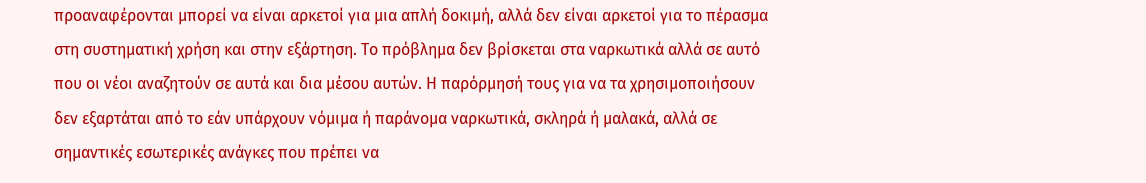προαναφέρονται μπορεί να είναι αρκετοί για μια απλή δοκιμή, αλλά δεν είναι αρκετοί για το πέρασμα στη συστηματική χρήση και στην εξάρτηση. Το πρόβλημα δεν βρίσκεται στα ναρκωτικά αλλά σε αυτό που οι νέοι αναζητούν σε αυτά και δια μέσου αυτών. Η παρόρμησή τους για να τα χρησιμοποιήσουν δεν εξαρτάται από το εάν υπάρχουν νόμιμα ή παράνομα ναρκωτικά, σκληρά ή μαλακά, αλλά σε σημαντικές εσωτερικές ανάγκες που πρέπει να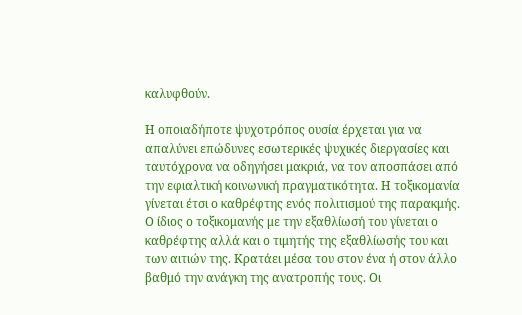καλυφθούν.

Η οποιαδήποτε ψυχοτρόπος ουσία έρχεται για να απαλύνει επώδυνες εσωτερικές ψυχικές διεργασίες και ταυτόχρονα να οδηγήσει μακριά, να τον αποσπάσει από την εφιαλτική κοινωνική πραγματικότητα. Η τοξικομανία γίνεται έτσι ο καθρέφτης ενός πολιτισμού της παρακμής. Ο ίδιος ο τοξικομανής με την εξαθλίωσή του γίνεται ο καθρέφτης αλλά και ο τιμητής της εξαθλίωσής του και των αιτιών της. Κρατάει μέσα του στον ένα ή στον άλλο βαθμό την ανάγκη της ανατροπής τους. Οι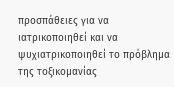προσπάθειες για να ιατρικοποιηθεί και να ψυχιατρικοποιηθεί το πρόβλημα της τοξικομανίας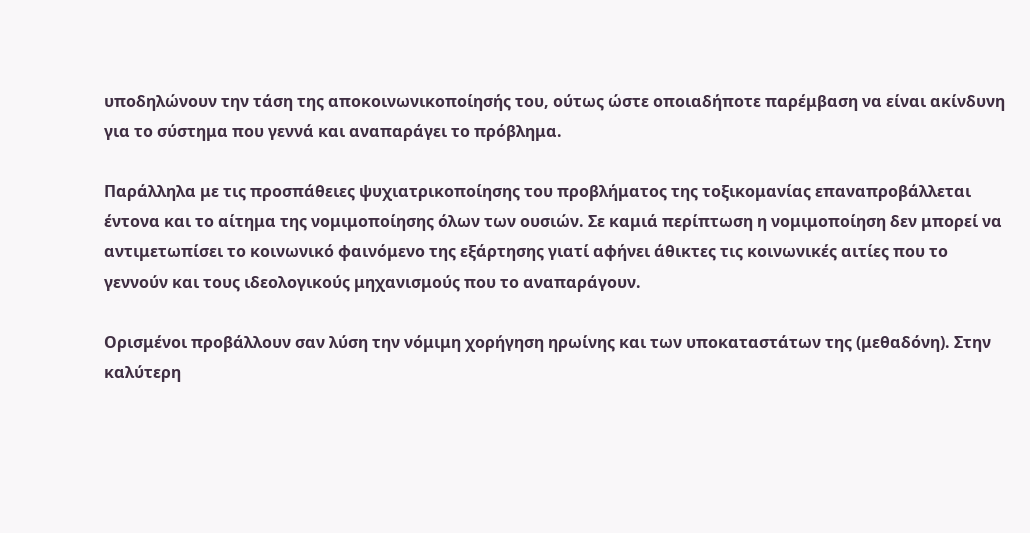υποδηλώνουν την τάση της αποκοινωνικοποίησής του, ούτως ώστε οποιαδήποτε παρέμβαση να είναι ακίνδυνη για το σύστημα που γεννά και αναπαράγει το πρόβλημα.

Παράλληλα με τις προσπάθειες ψυχιατρικοποίησης του προβλήματος της τοξικομανίας επαναπροβάλλεται έντονα και το αίτημα της νομιμοποίησης όλων των ουσιών. Σε καμιά περίπτωση η νομιμοποίηση δεν μπορεί να αντιμετωπίσει το κοινωνικό φαινόμενο της εξάρτησης γιατί αφήνει άθικτες τις κοινωνικές αιτίες που το γεννούν και τους ιδεολογικούς μηχανισμούς που το αναπαράγουν.

Ορισμένοι προβάλλουν σαν λύση την νόμιμη χορήγηση ηρωίνης και των υποκαταστάτων της (μεθαδόνη). Στην καλύτερη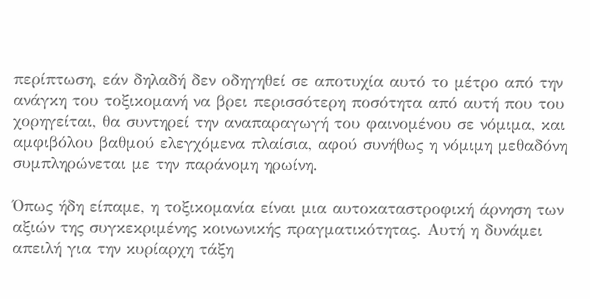περίπτωση, εάν δηλαδή δεν οδηγηθεί σε αποτυχία αυτό το μέτρο από την ανάγκη του τοξικομανή να βρει περισσότερη ποσότητα από αυτή που του χορηγείται, θα συντηρεί την αναπαραγωγή του φαινομένου σε νόμιμα, και αμφιβόλου βαθμού ελεγχόμενα πλαίσια, αφού συνήθως η νόμιμη μεθαδόνη συμπληρώνεται με την παράνομη ηρωίνη.

Όπως ήδη είπαμε, η τοξικομανία είναι μια αυτοκαταστροφική άρνηση των αξιών της συγκεκριμένης κοινωνικής πραγματικότητας. Αυτή η δυνάμει απειλή για την κυρίαρχη τάξη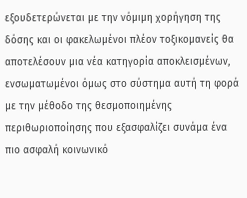εξουδετερώνεται με την νόμιμη χορήγηση της δόσης και οι φακελωμένοι πλέον τοξικομανείς θα αποτελέσουν μια νέα κατηγορία αποκλεισμένων, ενσωματωμένοι όμως στο σύστημα αυτή τη φορά με την μέθοδο της θεσμοποιημένης περιθωριοποίησης που εξασφαλίζει συνάμα ένα πιο ασφαλή κοινωνικό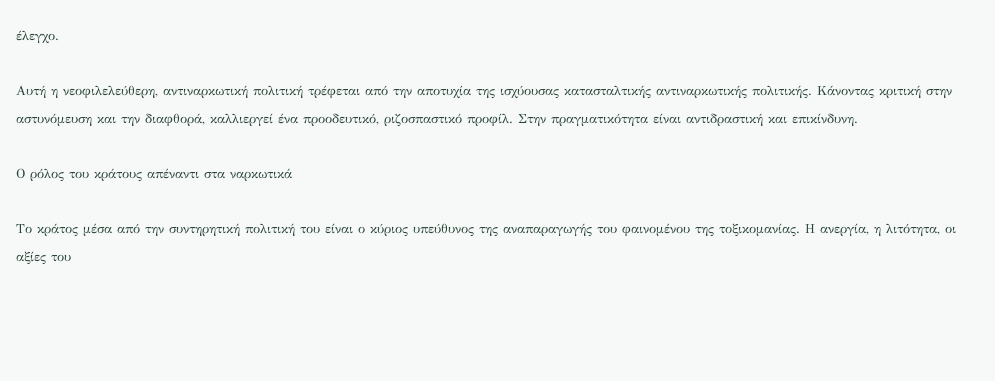έλεγχο.

Αυτή η νεοφιλελεύθερη, αντιναρκωτική πολιτική τρέφεται από την αποτυχία της ισχύουσας κατασταλτικής αντιναρκωτικής πολιτικής. Κάνοντας κριτική στην αστυνόμευση και την διαφθορά, καλλιεργεί ένα προοδευτικό, ριζοσπαστικό προφίλ. Στην πραγματικότητα είναι αντιδραστική και επικίνδυνη.

Ο ρόλος του κράτους απέναντι στα ναρκωτικά

Το κράτος μέσα από την συντηρητική πολιτική του είναι ο κύριος υπεύθυνος της αναπαραγωγής του φαινομένου της τοξικομανίας. Η ανεργία, η λιτότητα, οι αξίες του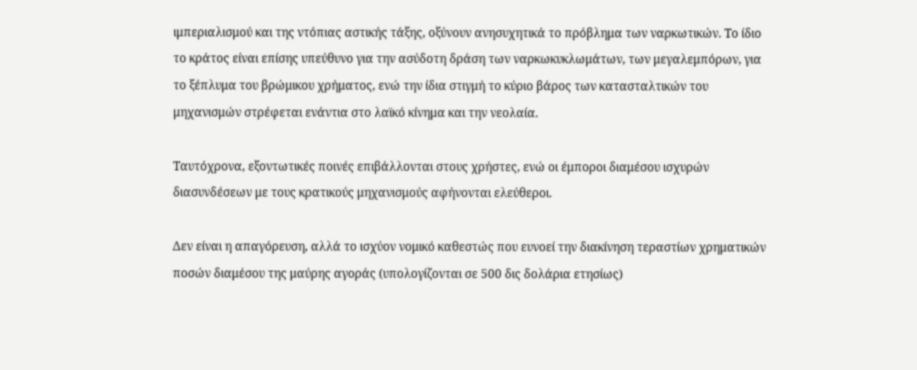ιμπεριαλισμού και της ντόπιας αστικής τάξης, οξύνουν ανησυχητικά το πρόβλημα των ναρκωτικών. Το ίδιο το κράτος είναι επίσης υπεύθυνο για την ασύδοτη δράση των ναρκωκυκλωμάτων, των μεγαλεμπόρων, για το ξέπλυμα του βρώμικου χρήματος, ενώ την ίδια στιγμή το κύριο βάρος των κατασταλτικών του μηχανισμών στρέφεται ενάντια στο λαϊκό κίνημα και την νεολαία.

Ταυτόχρονα, εξοντωτικές ποινές επιβάλλονται στους χρήστες, ενώ οι έμποροι διαμέσου ισχυρών διασυνδέσεων με τους κρατικούς μηχανισμούς αφήνονται ελεύθεροι.

Δεν είναι η απαγόρευση, αλλά το ισχύον νομικό καθεστώς που ευνοεί την διακίνηση τεραστίων χρηματικών ποσών διαμέσου της μαύρης αγοράς (υπολογίζονται σε 500 δις δολάρια ετησίως)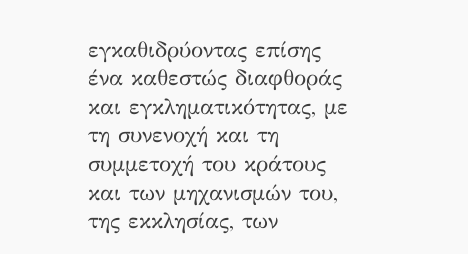εγκαθιδρύοντας επίσης ένα καθεστώς διαφθοράς και εγκληματικότητας, με τη συνενοχή και τη συμμετοχή του κράτους και των μηχανισμών του, της εκκλησίας, των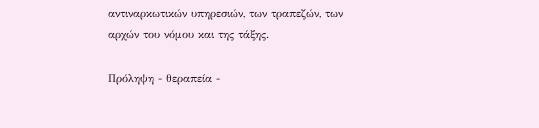αντιναρκωτικών υπηρεσιών, των τραπεζών, των αρχών του νόμου και της τάξης.

Πρόληψη - θεραπεία -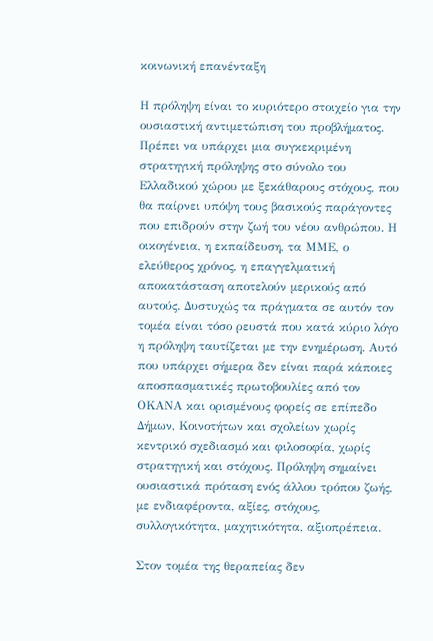κοινωνική επανένταξη

Η πρόληψη είναι το κυριότερο στοιχείο για την ουσιαστική αντιμετώπιση του προβλήματος. Πρέπει να υπάρχει μια συγκεκριμένη στρατηγική πρόληψης στο σύνολο του Ελλαδικού χώρου με ξεκάθαρους στόχους, που θα παίρνει υπόψη τους βασικούς παράγοντες που επιδρούν στην ζωή του νέου ανθρώπου. Η οικογένεια, η εκπαίδευση, τα ΜΜΕ, ο ελεύθερος χρόνος, η επαγγελματική αποκατάσταση αποτελούν μερικούς από αυτούς. Δυστυχώς τα πράγματα σε αυτόν τον τομέα είναι τόσο ρευστά που κατά κύριο λόγο η πρόληψη ταυτίζεται με την ενημέρωση. Αυτό που υπάρχει σήμερα δεν είναι παρά κάποιες αποσπασματικές πρωτοβουλίες από τον ΟΚΑΝΑ και ορισμένους φορείς σε επίπεδο Δήμων, Κοινοτήτων και σχολείων χωρίς κεντρικό σχεδιασμό και φιλοσοφία, χωρίς στρατηγική και στόχους. Πρόληψη σημαίνει ουσιαστικά πρόταση ενός άλλου τρόπου ζωής, με ενδιαφέροντα, αξίες, στόχους, συλλογικότητα, μαχητικότητα, αξιοπρέπεια.

Στον τομέα της θεραπείας δεν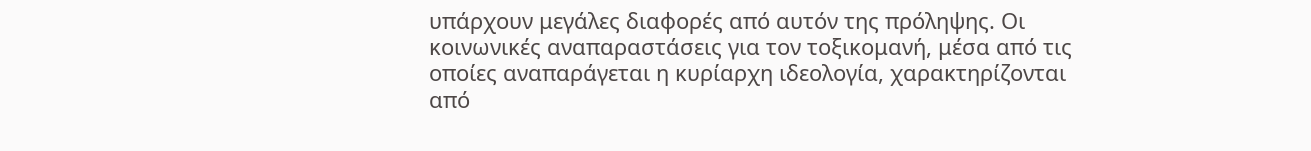υπάρχουν μεγάλες διαφορές από αυτόν της πρόληψης. Οι κοινωνικές αναπαραστάσεις για τον τοξικομανή, μέσα από τις οποίες αναπαράγεται η κυρίαρχη ιδεολογία, χαρακτηρίζονται από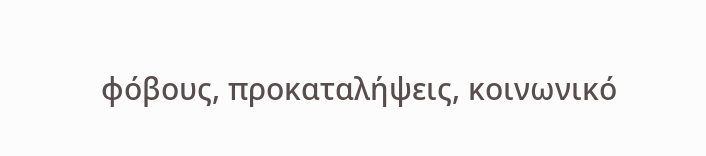φόβους, προκαταλήψεις, κοινωνικό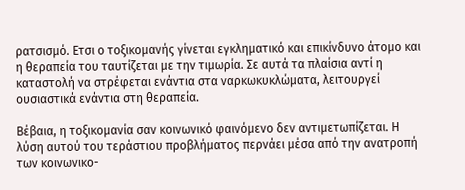ρατσισμό. Ετσι ο τοξικομανής γίνεται εγκληματικό και επικίνδυνο άτομο και η θεραπεία του ταυτίζεται με την τιμωρία. Σε αυτά τα πλαίσια αντί η καταστολή να στρέφεται ενάντια στα ναρκωκυκλώματα, λειτουργεί ουσιαστικά ενάντια στη θεραπεία.

Βέβαια, η τοξικομανία σαν κοινωνικό φαινόμενο δεν αντιμετωπίζεται. Η λύση αυτού του τεράστιου προβλήματος περνάει μέσα από την ανατροπή των κοινωνικο-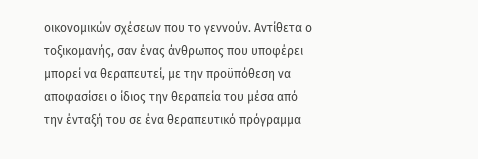οικονομικών σχέσεων που το γεννούν. Αντίθετα ο τοξικομανής, σαν ένας άνθρωπος που υποφέρει μπορεί να θεραπευτεί, με την προϋπόθεση να αποφασίσει ο ίδιος την θεραπεία του μέσα από την ένταξή του σε ένα θεραπευτικό πρόγραμμα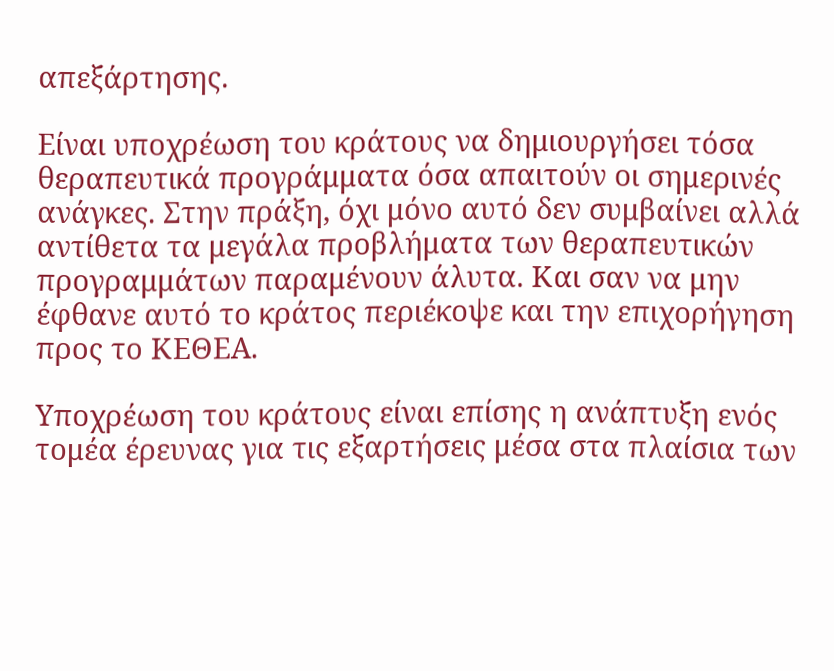απεξάρτησης.

Είναι υποχρέωση του κράτους να δημιουργήσει τόσα θεραπευτικά προγράμματα όσα απαιτούν οι σημερινές ανάγκες. Στην πράξη, όχι μόνο αυτό δεν συμβαίνει αλλά αντίθετα τα μεγάλα προβλήματα των θεραπευτικών προγραμμάτων παραμένουν άλυτα. Και σαν να μην έφθανε αυτό το κράτος περιέκοψε και την επιχορήγηση προς το ΚΕΘΕΑ.

Υποχρέωση του κράτους είναι επίσης η ανάπτυξη ενός τομέα έρευνας για τις εξαρτήσεις μέσα στα πλαίσια των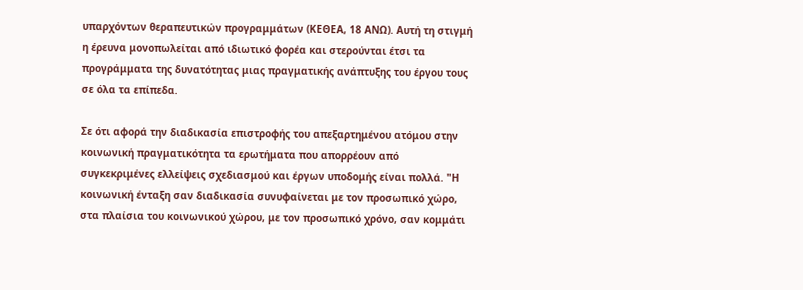υπαρχόντων θεραπευτικών προγραμμάτων (ΚΕΘΕΑ, 18 ΑΝΩ). Αυτή τη στιγμή η έρευνα μονοπωλείται από ιδιωτικό φορέα και στερούνται έτσι τα προγράμματα της δυνατότητας μιας πραγματικής ανάπτυξης του έργου τους σε όλα τα επίπεδα.

Σε ότι αφορά την διαδικασία επιστροφής του απεξαρτημένου ατόμου στην κοινωνική πραγματικότητα τα ερωτήματα που απορρέουν από συγκεκριμένες ελλείψεις σχεδιασμού και έργων υποδομής είναι πολλά. "Η κοινωνική ένταξη σαν διαδικασία συνυφαίνεται με τον προσωπικό χώρο, στα πλαίσια του κοινωνικού χώρου, με τον προσωπικό χρόνο, σαν κομμάτι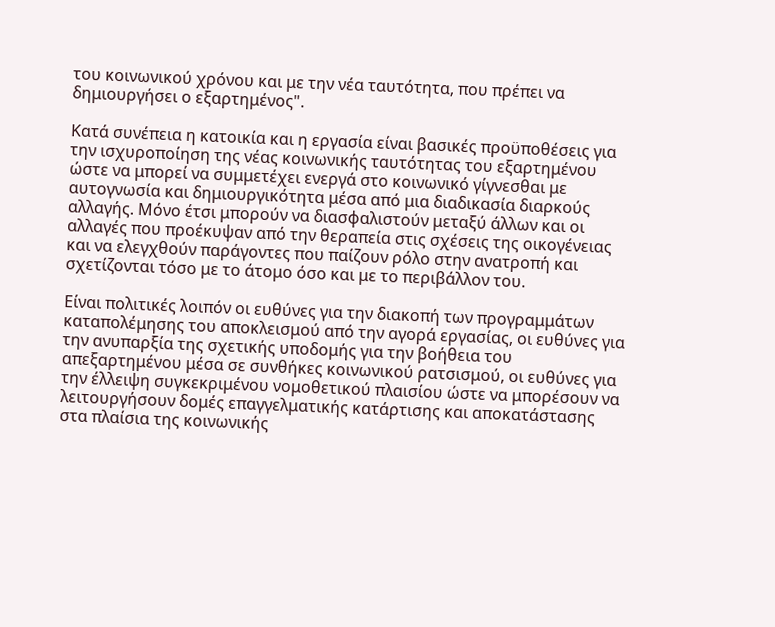του κοινωνικού χρόνου και με την νέα ταυτότητα, που πρέπει να δημιουργήσει ο εξαρτημένος".

Κατά συνέπεια η κατοικία και η εργασία είναι βασικές προϋποθέσεις για την ισχυροποίηση της νέας κοινωνικής ταυτότητας του εξαρτημένου ώστε να μπορεί να συμμετέχει ενεργά στο κοινωνικό γίγνεσθαι με αυτογνωσία και δημιουργικότητα μέσα από μια διαδικασία διαρκούς αλλαγής. Μόνο έτσι μπορούν να διασφαλιστούν μεταξύ άλλων και οι αλλαγές που προέκυψαν από την θεραπεία στις σχέσεις της οικογένειας και να ελεγχθούν παράγοντες που παίζουν ρόλο στην ανατροπή και σχετίζονται τόσο με το άτομο όσο και με το περιβάλλον του.

Είναι πολιτικές λοιπόν οι ευθύνες για την διακοπή των προγραμμάτων καταπολέμησης του αποκλεισμού από την αγορά εργασίας, οι ευθύνες για την ανυπαρξία της σχετικής υποδομής για την βοήθεια του απεξαρτημένου μέσα σε συνθήκες κοινωνικού ρατσισμού, οι ευθύνες για την έλλειψη συγκεκριμένου νομοθετικού πλαισίου ώστε να μπορέσουν να λειτουργήσουν δομές επαγγελματικής κατάρτισης και αποκατάστασης στα πλαίσια της κοινωνικής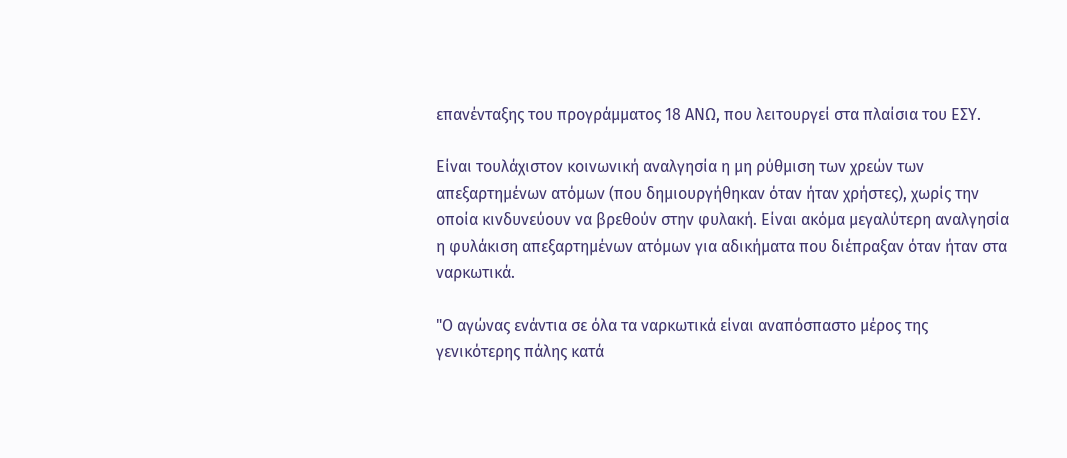επανένταξης του προγράμματος 18 ΑΝΩ, που λειτουργεί στα πλαίσια του ΕΣΥ.

Είναι τουλάχιστον κοινωνική αναλγησία η μη ρύθμιση των χρεών των απεξαρτημένων ατόμων (που δημιουργήθηκαν όταν ήταν χρήστες), χωρίς την οποία κινδυνεύουν να βρεθούν στην φυλακή. Είναι ακόμα μεγαλύτερη αναλγησία η φυλάκιση απεξαρτημένων ατόμων για αδικήματα που διέπραξαν όταν ήταν στα ναρκωτικά.

"Ο αγώνας ενάντια σε όλα τα ναρκωτικά είναι αναπόσπαστο μέρος της γενικότερης πάλης κατά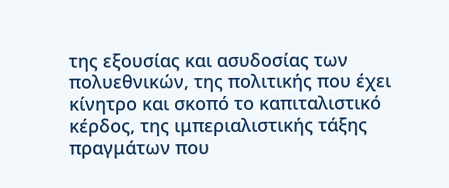της εξουσίας και ασυδοσίας των πολυεθνικών, της πολιτικής που έχει κίνητρο και σκοπό το καπιταλιστικό κέρδος, της ιμπεριαλιστικής τάξης πραγμάτων που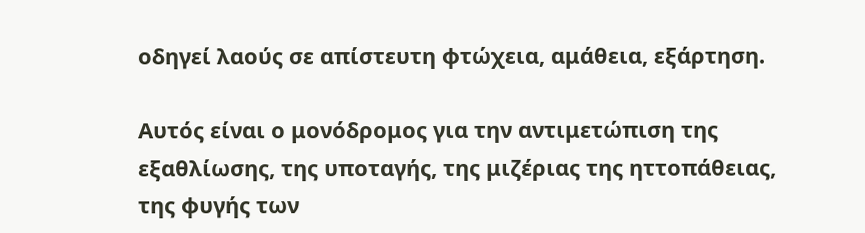οδηγεί λαούς σε απίστευτη φτώχεια, αμάθεια, εξάρτηση.

Αυτός είναι ο μονόδρομος για την αντιμετώπιση της εξαθλίωσης, της υποταγής, της μιζέριας της ηττοπάθειας, της φυγής των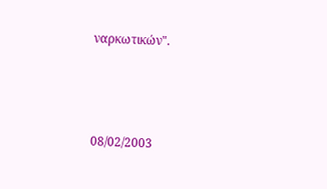ναρκωτικών".



08/02/2003